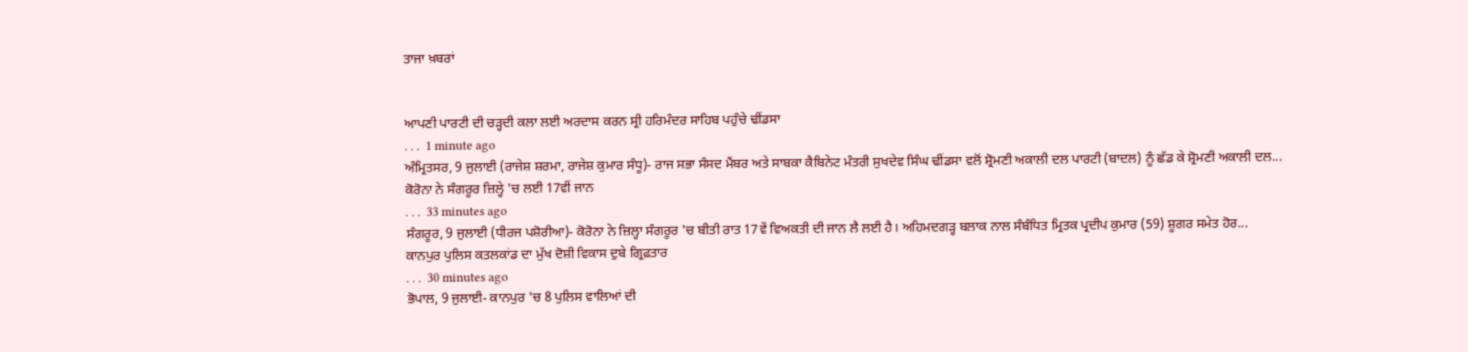ਤਾਜਾ ਖ਼ਬਰਾਂ


ਆਪਣੀ ਪਾਰਟੀ ਦੀ ਚੜ੍ਹਦੀ ਕਲਾ ਲਈ ਅਰਦਾਸ ਕਰਨ ਸ੍ਰੀ ਹਰਿਮੰਦਰ ਸਾਹਿਬ ਪਹੁੰਚੇ ਢੀਂਡਸਾ
. . .  1 minute ago
ਅੰਮ੍ਰਿਤਸਰ, 9 ਜੁਲਾਈ (ਰਾਜੇਸ਼ ਸ਼ਰਮਾ, ਰਾਜੇਸ਼ ਕੁਮਾਰ ਸੰਧੂ)- ਰਾਜ ਸਭਾ ਸੰਸਦ ਮੈਂਬਰ ਅਤੇ ਸਾਬਕਾ ਕੈਬਿਨੇਟ ਮੰਤਰੀ ਸੁਖਦੇਵ ਸਿੰਘ ਢੀਂਡਸਾ ਵਲੋਂ ਸ਼੍ਰੋਮਣੀ ਅਕਾਲੀ ਦਲ ਪਾਰਟੀ (ਬਾਦਲ) ਨੂੰ ਛੱਡ ਕੇ ਸ਼੍ਰੋਮਣੀ ਅਕਾਲੀ ਦਲ...
ਕੋਰੋਨਾ ਨੇ ਸੰਗਰੂਰ ਜ਼ਿਲ੍ਹੇ 'ਚ ਲਈ 17ਵੀਂ ਜਾਨ
. . .  33 minutes ago
ਸੰਗਰੂਰ, 9 ਜੁਲਾਈ (ਧੀਰਜ ਪਸ਼ੋਰੀਆ)- ਕੋਰੋਨਾ ਨੇ ਜ਼ਿਲ੍ਹਾ ਸੰਗਰੂਰ 'ਚ ਬੀਤੀ ਰਾਤ 17ਵੇਂ ਵਿਅਕਤੀ ਦੀ ਜਾਨ ਲੈ ਲਈ ਹੈ। ਅਹਿਮਦਗੜ੍ਹ ਬਲਾਕ ਨਾਲ ਸੰਬੰਧਿਤ ਮ੍ਰਿਤਕ ਪ੍ਰਦੀਪ ਕੁਮਾਰ (59) ਸ਼ੂਗਰ ਸਮੇਤ ਹੋਰ...
ਕਾਨਪੁਰ ਪੁਲਿਸ ਕਤਲਕਾਂਡ ਦਾ ਮੁੱਖ ਦੋਸ਼ੀ ਵਿਕਾਸ ਦੁਬੇ ਗ੍ਰਿਫ਼ਤਾਰ
. . .  30 minutes ago
ਭੋਪਾਲ, 9 ਜੁਲਾਈ- ਕਾਨਪੁਰ 'ਚ 8 ਪੁਲਿਸ ਵਾਲਿਆਂ ਦੀ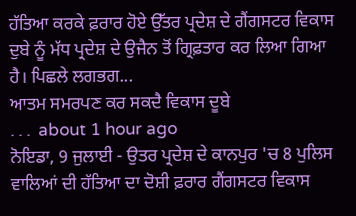ਹੱਤਿਆ ਕਰਕੇ ਫ਼ਰਾਰ ਹੋਏ ਉੱਤਰ ਪ੍ਰਦੇਸ਼ ਦੇ ਗੈਂਗਸਟਰ ਵਿਕਾਸ ਦੁਬੇ ਨੂੰ ਮੱਧ ਪ੍ਰਦੇਸ਼ ਦੇ ਉਜੈਨ ਤੋਂ ਗ੍ਰਿਫ਼ਤਾਰ ਕਰ ਲਿਆ ਗਿਆ ਹੈ। ਪਿਛਲੇ ਲਗਭਗ...
ਆਤਮ ਸਮਰਪਣ ਕਰ ਸਕਦੈ ਵਿਕਾਸ ਦੂਬੇ
. . .  about 1 hour ago
ਨੋਇਡਾ, 9 ਜੁਲਾਈ - ਉਤਰ ਪ੍ਰਦੇਸ਼ ਦੇ ਕਾਨਪੁਰ 'ਚ 8 ਪੁਲਿਸ ਵਾਲਿਆਂ ਦੀ ਹੱਤਿਆ ਦਾ ਦੋਸ਼ੀ ਫ਼ਰਾਰ ਗੈਂਗਸਟਰ ਵਿਕਾਸ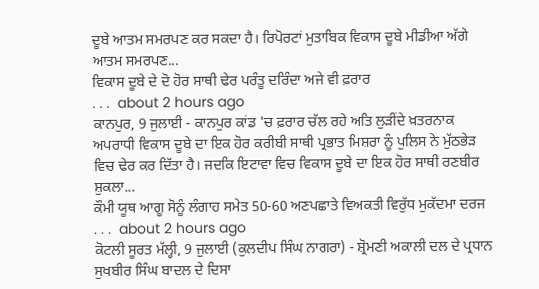ਦੂਬੇ ਆਤਮ ਸਮਰਪਣ ਕਰ ਸਕਦਾ ਹੈ। ਰਿਪੋਰਟਾਂ ਮੁਤਾਬਿਕ ਵਿਕਾਸ ਦੂਬੇ ਮੀਡੀਆ ਅੱਗੇ ਆਤਮ ਸਮਰਪਣ...
ਵਿਕਾਸ ਦੂਬੇ ਦੇ ਦੋ ਹੋਰ ਸਾਥੀ ਢੇਰ ਪਰੰਤੂ ਦਰਿੰਦਾ ਅਜੇ ਵੀ ਫ਼ਰਾਰ
. . .  about 2 hours ago
ਕਾਨਪੁਰ, 9 ਜੁਲਾਈ - ਕਾਨਪੁਰ ਕਾਂਡ 'ਚ ਫ਼ਰਾਰ ਚੱਲ ਰਹੇ ਅਤਿ ਲੁੜੀਂਦੇ ਖ਼ਤਰਨਾਕ ਅਪਰਾਧੀ ਵਿਕਾਸ ਦੂਬੇ ਦਾ ਇਕ ਹੋਰ ਕਰੀਬੀ ਸਾਥੀ ਪ੍ਰਭਾਤ ਮਿਸ਼ਰਾ ਨੂੰ ਪੁਲਿਸ ਨੇ ਮੁੱਠਭੇੜ ਵਿਚ ਢੇਰ ਕਰ ਦਿੱਤਾ ਹੈ। ਜਦਕਿ ਇਟਾਵਾ ਵਿਚ ਵਿਕਾਸ ਦੂਬੇ ਦਾ ਇਕ ਹੋਰ ਸਾਥੀ ਰਣਬੀਰ ਸ਼ੁਕਲਾ...
ਕੌਮੀ ਯੂਥ ਆਗੂ ਸੋਨੂੰ ਲੰਗਾਹ ਸਮੇਤ 50-60 ਅਣਪਛਾਤੇ ਵਿਅਕਤੀ ਵਿਰੁੱਧ ਮੁਕੱਦਮਾ ਦਰਜ
. . .  about 2 hours ago
ਕੋਟਲੀ ਸੂਰਤ ਮੱਲ੍ਹੀ, 9 ਜੁਲਾਈ (ਕੁਲਦੀਪ ਸਿੰਘ ਨਾਗਰਾ) - ਸ਼੍ਰੋਮਣੀ ਅਕਾਲੀ ਦਲ ਦੇ ਪ੍ਰਧਾਨ ਸੁਖਬੀਰ ਸਿੰਘ ਬਾਦਲ ਦੇ ਦਿਸਾ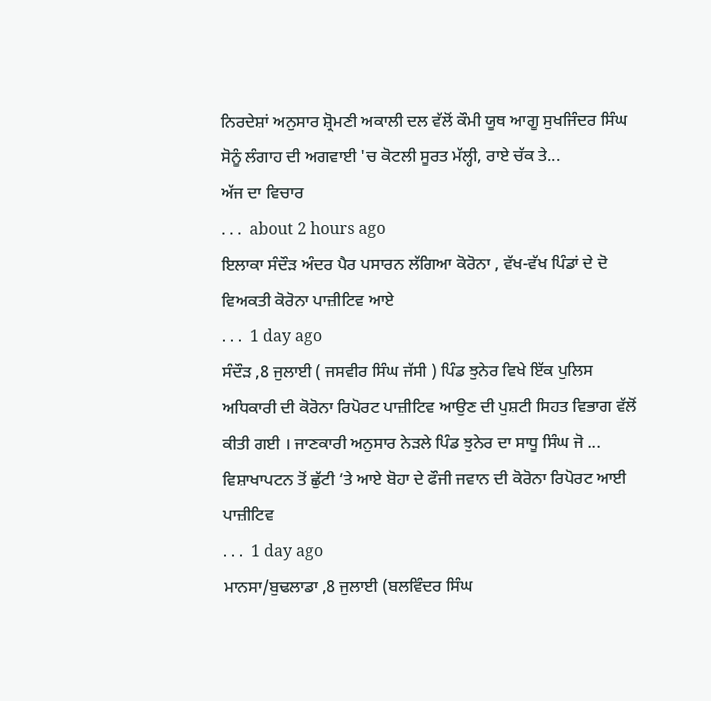ਨਿਰਦੇਸ਼ਾਂ ਅਨੁਸਾਰ ਸ਼੍ਰੋਮਣੀ ਅਕਾਲੀ ਦਲ ਵੱਲੋਂ ਕੌਮੀ ਯੂਥ ਆਗੂ ਸੁਖਜਿੰਦਰ ਸਿੰਘ ਸੋਨੂੰ ਲੰਗਾਹ ਦੀ ਅਗਵਾਈ 'ਚ ਕੋਟਲੀ ਸੂਰਤ ਮੱਲ੍ਹੀ, ਰਾਏ ਚੱਕ ਤੇ...
ਅੱਜ ਦਾ ਵਿਚਾਰ
. . .  about 2 hours ago
ਇਲਾਕਾ ਸੰਦੌੜ ਅੰਦਰ ਪੈਰ ਪਸਾਰਨ ਲੱਗਿਆ ਕੋਰੋਨਾ , ਵੱਖ-ਵੱਖ ਪਿੰਡਾਂ ਦੇ ਦੋ ਵਿਅਕਤੀ ਕੋਰੋਨਾ ਪਾਜ਼ੀਟਿਵ ਆਏ
. . .  1 day ago
ਸੰਦੌੜ ,8 ਜੁਲਾਈ ( ਜਸਵੀਰ ਸਿੰਘ ਜੱਸੀ ) ਪਿੰਡ ਝੁਨੇਰ ਵਿਖੇ ਇੱਕ ਪੁਲਿਸ ਅਧਿਕਾਰੀ ਦੀ ਕੋਰੋਨਾ ਰਿਪੋਰਟ ਪਾਜ਼ੀਟਿਵ ਆਉਣ ਦੀ ਪੁਸ਼ਟੀ ਸਿਹਤ ਵਿਭਾਗ ਵੱਲੋਂ ਕੀਤੀ ਗਈ । ਜਾਣਕਾਰੀ ਅਨੁਸਾਰ ਨੇੜਲੇ ਪਿੰਡ ਝੁਨੇਰ ਦਾ ਸਾਧੂ ਸਿੰਘ ਜੋ ...
ਵਿਸ਼ਾਖਾਪਟਨ ਤੋਂ ਛੁੱਟੀ ‘ਤੇ ਆਏ ਬੋਹਾ ਦੇ ਫੌਜੀ ਜਵਾਨ ਦੀ ਕੋਰੋਨਾ ਰਿਪੋਰਟ ਆਈ ਪਾਜ਼ੀਟਿਵ
. . .  1 day ago
ਮਾਨਸਾ/ਬੁਢਲਾਡਾ ,8 ਜੁਲਾਈ (ਬਲਵਿੰਦਰ ਸਿੰਘ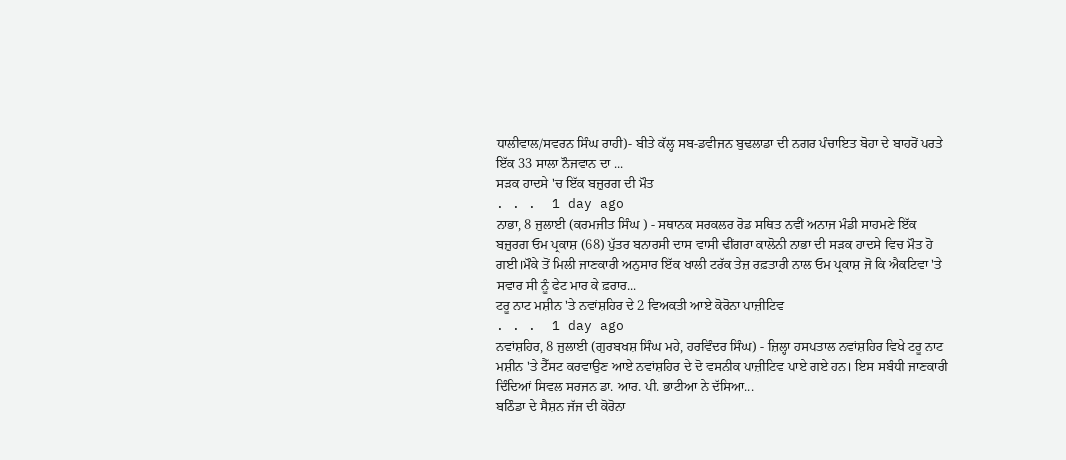ਧਾਲੀਵਾਲ/ਸਵਰਨ ਸਿੰਘ ਰਾਹੀ)- ਬੀਤੇ ਕੱਲ੍ਹ ਸਬ-ਡਵੀਜਨ ਬੁਢਲਾਡਾ ਦੀ ਨਗਰ ਪੰਚਾਇਤ ਬੋਹਾ ਦੇ ਬਾਹਰੋਂ ਪਰਤੇ ਇੱਕ 33 ਸਾਲਾ ਨੌਜਵਾਨ ਦਾ ...
ਸੜਕ ਹਾਦਸੇ 'ਚ ਇੱਕ ਬਜ਼ੁਰਗ ਦੀ ਮੌਤ
. . .  1 day ago
ਨਾਭਾ, 8 ਜੁਲਾਈ (ਕਰਮਜੀਤ ਸਿੰਘ ) - ਸਥਾਨਕ ਸਰਕਲਰ ਰੋਡ ਸਥਿਤ ਨਵੀਂ ਅਨਾਜ ਮੰਡੀ ਸਾਹਮਣੇ ਇੱਕ ਬਜ਼ੁਰਗ ਓਮ ਪ੍ਰਕਾਸ਼ (68) ਪੁੱਤਰ ਬਨਾਰਸੀ ਦਾਸ ਵਾਸੀ ਢੀਂਗਰਾ ਕਾਲੋਨੀ ਨਾਭਾ ਦੀ ਸੜਕ ਹਾਦਸੇ ਵਿਚ ਮੌਤ ਹੋ ਗਈ।ਮੌਕੇ ਤੋਂ ਮਿਲੀ ਜਾਣਕਾਰੀ ਅਨੁਸਾਰ ਇੱਕ ਖਾਲੀ ਟਰੱਕ ਤੇਜ਼ ਰਫ਼ਤਾਰੀ ਨਾਲ ਓਮ ਪ੍ਰਕਾਸ਼ ਜੋ ਕਿ ਐਕਟਿਵਾ 'ਤੇ ਸਵਾਰ ਸੀ ਨੂੰ ਫੇਟ ਮਾਰ ਕੇ ਫ਼ਰਾਰ...
ਟਰੂ ਨਾਟ ਮਸ਼ੀਨ 'ਤੇ ਨਵਾਂਸ਼ਹਿਰ ਦੇ 2 ਵਿਅਕਤੀ ਆਏ ਕੋਰੋਨਾ ਪਾਜ਼ੀਟਿਵ
. . .  1 day ago
ਨਵਾਂਸ਼ਹਿਰ, 8 ਜੁਲਾਈ (ਗੁਰਬਖਸ਼ ਸਿੰਘ ਮਹੇ, ਹਰਵਿੰਦਰ ਸਿੰਘ) - ਜ਼ਿਲ੍ਹਾ ਹਸਪਤਾਲ ਨਵਾਂਸ਼ਹਿਰ ਵਿਖੇ ਟਰੂ ਨਾਟ ਮਸ਼ੀਨ 'ਤੇ ਟੈੱਸਟ ਕਰਵਾਉਣ ਆਏ ਨਵਾਂਸ਼ਹਿਰ ਦੇ ਦੋ ਵਸਨੀਕ ਪਾਜ਼ੀਟਿਵ ਪਾਏ ਗਏ ਹਨ। ਇਸ ਸਬੰਧੀ ਜਾਣਕਾਰੀ ਦਿੰਦਿਆਂ ਸਿਵਲ ਸਰਜਨ ਡਾ. ਆਰ. ਪੀ. ਭਾਟੀਆ ਨੇ ਦੱਸਿਆ...
ਬਠਿੰਡਾ ਦੇ ਸੈਸ਼ਨ ਜੱਜ ਦੀ ਕੋਰੋਨਾ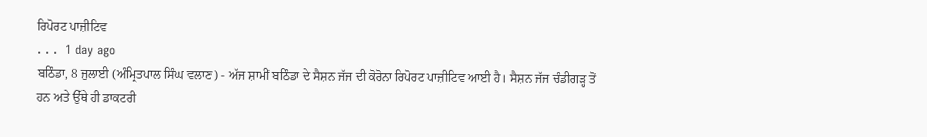ਰਿਪੋਰਟ ਪਾਜ਼ੀਟਿਵ
. . .  1 day ago
ਬਠਿੰਡਾ, 8 ਜੁਲਾਈ (ਅੰਮ੍ਰਿਤਪਾਲ ਸਿੰਘ ਵਲਾਣ) - ਅੱਜ ਸ਼ਾਮੀਂ ਬਠਿੰਡਾ ਦੇ ਸੈਸ਼ਨ ਜੱਜ ਦੀ ਕੋਰੋਨਾ ਰਿਪੋਰਟ ਪਾਜ਼ੀਟਿਵ ਆਈ ਹੈ। ਸੈਸ਼ਨ ਜੱਜ ਚੰਡੀਗੜ੍ਹ ਤੋਂ ਹਨ ਅਤੇ ਉੱਥੇ ਹੀ ਡਾਕਟਰੀ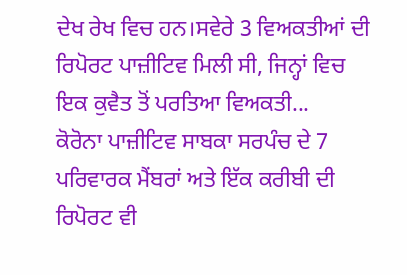ਦੇਖ ਰੇਖ ਵਿਚ ਹਨ।ਸਵੇਰੇ 3 ਵਿਅਕਤੀਆਂ ਦੀ ਰਿਪੋਰਟ ਪਾਜ਼ੀਟਿਵ ਮਿਲੀ ਸੀ, ਜਿਨ੍ਹਾਂ ਵਿਚ ਇਕ ਕੁਵੈਤ ਤੋਂ ਪਰਤਿਆ ਵਿਅਕਤੀ...
ਕੋਰੋਨਾ ਪਾਜ਼ੀਟਿਵ ਸਾਬਕਾ ਸਰਪੰਚ ਦੇ 7 ਪਰਿਵਾਰਕ ਮੈਂਬਰਾਂ ਅਤੇ ਇੱਕ ਕਰੀਬੀ ਦੀ ਰਿਪੋਰਟ ਵੀ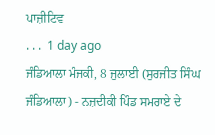ਪਾਜ਼ੀਟਿਵ
. . .  1 day ago
ਜੰਡਿਆਲਾ ਮੰਜਕੀ, 8 ਜੁਲਾਈ (ਸੁਰਜੀਤ ਸਿੰਘ ਜੰਡਿਆਲਾ) - ਨਜ਼ਦੀਕੀ ਪਿੰਡ ਸਮਰਾਏ ਦੇ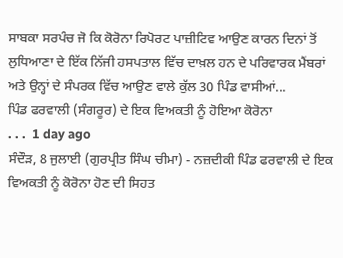ਸਾਬਕਾ ਸਰਪੰਚ ਜੋ ਕਿ ਕੋਰੋਨਾ ਰਿਪੋਰਟ ਪਾਜ਼ੀਟਿਵ ਆਉਣ ਕਾਰਨ ਦਿਨਾਂ ਤੋਂ ਲੁਧਿਆਣਾ ਦੇ ਇੱਕ ਨਿੱਜੀ ਹਸਪਤਾਲ ਵਿੱਚ ਦਾਖ਼ਲ ਹਨ ਦੇ ਪਰਿਵਾਰਕ ਮੈਂਬਰਾਂ ਅਤੇ ਉਨ੍ਹਾਂ ਦੇ ਸੰਪਰਕ ਵਿੱਚ ਆਉਣ ਵਾਲੇ ਕੁੱਲ 30 ਪਿੰਡ ਵਾਸੀਆਂ...
ਪਿੰਡ ਫਰਵਾਲੀ (ਸੰਗਰੂਰ) ਦੇ ਇਕ ਵਿਅਕਤੀ ਨੂੰ ਹੋਇਆ ਕੋਰੋਨਾ
. . .  1 day ago
ਸੰਦੌੜ, 8 ਜੁਲਾਈ (ਗੁਰਪ੍ਰੀਤ ਸਿੰਘ ਚੀਮਾ) - ਨਜ਼ਦੀਕੀ ਪਿੰਡ ਫਰਵਾਲੀ ਦੇ ਇਕ ਵਿਅਕਤੀ ਨੂੰ ਕੋਰੋਨਾ ਹੋਣ ਦੀ ਸਿਹਤ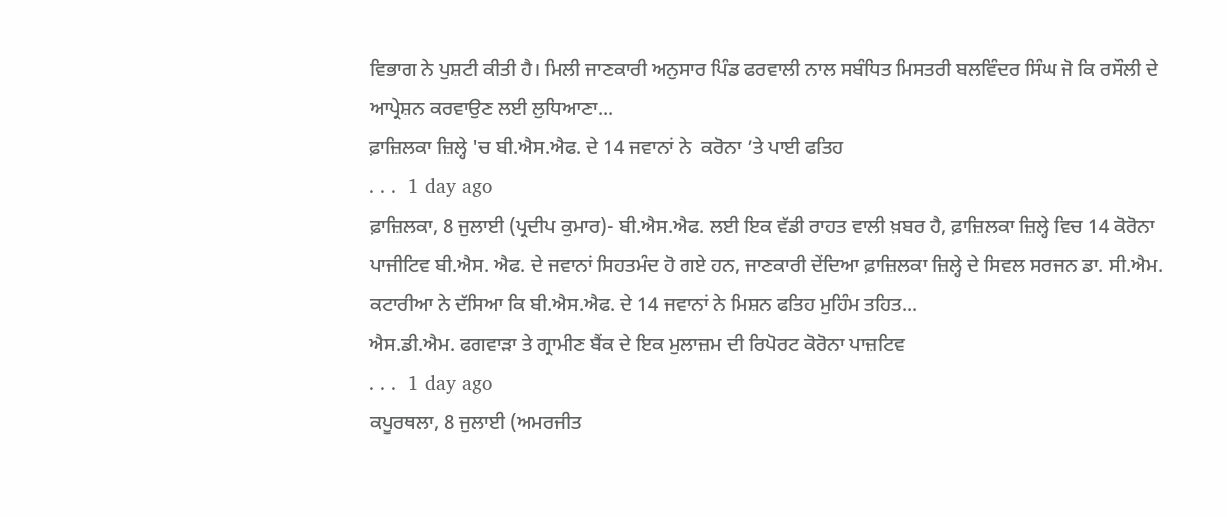ਵਿਭਾਗ ਨੇ ਪੁਸ਼ਟੀ ਕੀਤੀ ਹੈ। ਮਿਲੀ ਜਾਣਕਾਰੀ ਅਨੁਸਾਰ ਪਿੰਡ ਫਰਵਾਲੀ ਨਾਲ ਸਬੰਧਿਤ ਮਿਸਤਰੀ ਬਲਵਿੰਦਰ ਸਿੰਘ ਜੋ ਕਿ ਰਸੌਲੀ ਦੇ ਆਪ੍ਰੇਸ਼ਨ ਕਰਵਾਉਣ ਲਈ ਲੁਧਿਆਣਾ...
ਫ਼ਾਜ਼ਿਲਕਾ ਜ਼ਿਲ੍ਹੇ 'ਚ ਬੀ.ਐਸ.ਐਫ. ਦੇ 14 ਜਵਾਨਾਂ ਨੇ  ਕਰੋਨਾ ’ਤੇ ਪਾਈ ਫਤਿਹ
. . .  1 day ago
ਫ਼ਾਜ਼ਿਲਕਾ, 8 ਜੁਲਾਈ (ਪ੍ਰਦੀਪ ਕੁਮਾਰ)- ਬੀ.ਐਸ.ਐਫ. ਲਈ ਇਕ ਵੱਡੀ ਰਾਹਤ ਵਾਲੀ ਖ਼ਬਰ ਹੈ, ਫ਼ਾਜ਼ਿਲਕਾ ਜ਼ਿਲ੍ਹੇ ਵਿਚ 14 ਕੋਰੋਨਾ ਪਾਜੀਟਿਵ ਬੀ.ਐਸ. ਐਫ. ਦੇ ਜਵਾਨਾਂ ਸਿਹਤਮੰਦ ਹੋ ਗਏ ਹਨ, ਜਾਣਕਾਰੀ ਦੇਂਦਿਆ ਫ਼ਾਜ਼ਿਲਕਾ ਜ਼ਿਲ੍ਹੇ ਦੇ ਸਿਵਲ ਸਰਜਨ ਡਾ. ਸੀ.ਐਮ. ਕਟਾਰੀਆ ਨੇ ਦੱਸਿਆ ਕਿ ਬੀ.ਐਸ.ਐਫ. ਦੇ 14 ਜਵਾਨਾਂ ਨੇ ਮਿਸ਼ਨ ਫਤਿਹ ਮੁਹਿੰਮ ਤਹਿਤ...
ਐਸ.ਡੀ.ਐਮ. ਫਗਵਾੜਾ ਤੇ ਗ੍ਰਾਮੀਣ ਬੈਂਕ ਦੇ ਇਕ ਮੁਲਾਜ਼ਮ ਦੀ ਰਿਪੋਰਟ ਕੋਰੋਨਾ ਪਾਜ਼ਟਿਵ
. . .  1 day ago
ਕਪੂਰਥਲਾ, 8 ਜੁਲਾਈ (ਅਮਰਜੀਤ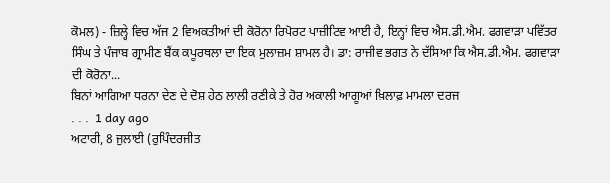ਕੋਮਲ) - ਜ਼ਿਲ੍ਹੇ ਵਿਚ ਅੱਜ 2 ਵਿਅਕਤੀਆਂ ਦੀ ਕੋਰੋਨਾ ਰਿਪੋਰਟ ਪਾਜ਼ੀਟਿਵ ਆਈ ਹੈ, ਇਨ੍ਹਾਂ ਵਿਚ ਐਸ.ਡੀ.ਐਮ. ਫਗਵਾੜਾ ਪਵਿੱਤਰ ਸਿੰਘ ਤੇ ਪੰਜਾਬ ਗ੍ਰਾਮੀਣ ਬੈਂਕ ਕਪੂਰਥਲਾ ਦਾ ਇਕ ਮੁਲਾਜ਼ਮ ਸ਼ਾਮਲ ਹੈ। ਡਾ: ਰਾਜੀਵ ਭਗਤ ਨੇ ਦੱਸਿਆ ਕਿ ਐਸ.ਡੀ.ਐਮ. ਫਗਵਾੜਾ ਦੀ ਕੋਰੋਨਾ...
ਬਿਨਾਂ ਆਗਿਆ ਧਰਨਾ ਦੇਣ ਦੇ ਦੋਸ਼ ਹੇਠ ਲਾਲੀ ਰਣੀਕੇ ਤੇ ਹੋਰ ਅਕਾਲੀ ਆਗੂਆਂ ਖ਼ਿਲਾਫ਼ ਮਾਮਲਾ ਦਰਜ
. . .  1 day ago
ਅਟਾਰੀ, 8 ਜੁਲਾਈ (ਰੁਪਿੰਦਰਜੀਤ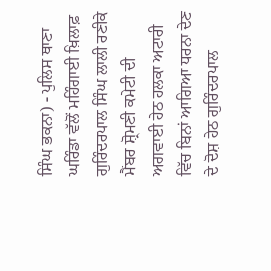ਸਿੰਘ ਭਕਨਾ) - ਪੁਲਿਸ ਥਾਣਾ ਘਰਿੰਡਾ ਵੱਲੋਂ ਮਹਿੰਗਾਈ ਖ਼ਿਲਾਫ਼ ਗੁਰਿੰਦਰਪਾਲ ਸਿੰਘ ਲਾਲੀ ਰਣੀਕੇ ਮੈਂਬਰ ਸ਼੍ਰੋਮਣੀ ਕਮੇਟੀ ਦੀ ਅਗਵਾਈ ਹੇਠ ਹਲਕਾ ਅਟਾਰੀ ਵਿੱਚ ਬਿਨਾਂ ਆਗਿਆ ਧਰਨਾ ਦੇਣ ਦੇ ਦੋਸ਼ ਹੇਠ ਗੁਰਿੰਦਰਪਾਲ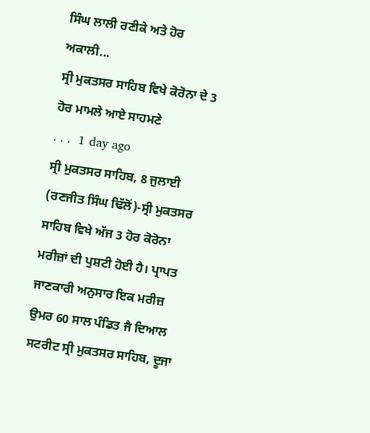ਸਿੰਘ ਲਾਲੀ ਰਣੀਕੇ ਅਤੇ ਹੋਰ ਅਕਾਲੀ...
ਸ੍ਰੀ ਮੁਕਤਸਰ ਸਾਹਿਬ ਵਿਖੇ ਕੋਰੋਨਾ ਦੇ 3 ਹੋਰ ਮਾਮਲੇ ਆਏ ਸਾਹਮਣੇ
. . .  1 day ago
ਸ੍ਰੀ ਮੁਕਤਸਰ ਸਾਹਿਬ, 8 ਜੁਲਾਈ (ਰਣਜੀਤ ਸਿੰਘ ਢਿੱਲੋਂ)-ਸ੍ਰੀ ਮੁਕਤਸਰ ਸਾਹਿਬ ਵਿਖੇ ਅੱਜ 3 ਹੋਰ ਕੋਰੋਨਾ ਮਰੀਜ਼ਾਂ ਦੀ ਪੁਸ਼ਟੀ ਹੋਈ ਹੈ। ਪ੍ਰਾਪਤ ਜਾਣਕਾਰੀ ਅਨੁਸਾਰ ਇਕ ਮਰੀਜ਼ ਉਮਰ 60 ਸਾਲ ਪੰਡਿਤ ਜੈ ਦਿਆਲ ਸਟਰੀਟ ਸ੍ਰੀ ਮੁਕਤਸਰ ਸਾਹਿਬ, ਦੂਜਾ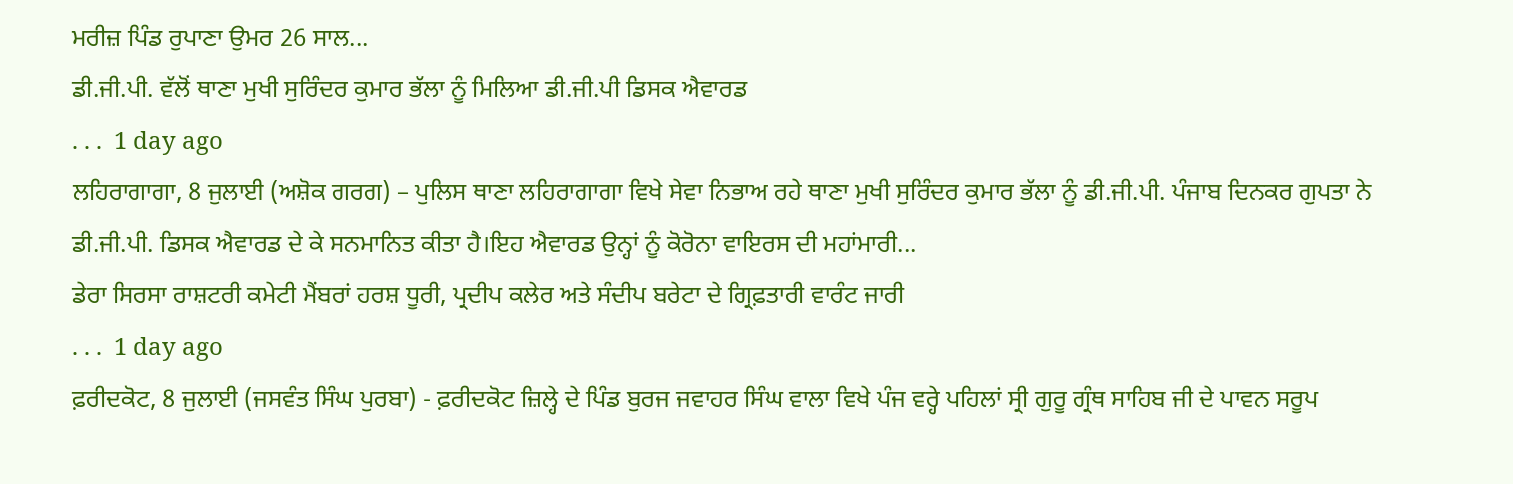ਮਰੀਜ਼ ਪਿੰਡ ਰੁਪਾਣਾ ਉਮਰ 26 ਸਾਲ...
ਡੀ.ਜੀ.ਪੀ. ਵੱਲੋਂ ਥਾਣਾ ਮੁਖੀ ਸੁਰਿੰਦਰ ਕੁਮਾਰ ਭੱਲਾ ਨੂੰ ਮਿਲਿਆ ਡੀ.ਜੀ.ਪੀ ਡਿਸਕ ਐਵਾਰਡ
. . .  1 day ago
ਲਹਿਰਾਗਾਗਾ, 8 ਜੁਲਾਈ (ਅਸ਼ੋਕ ਗਰਗ) – ਪੁਲਿਸ ਥਾਣਾ ਲਹਿਰਾਗਾਗਾ ਵਿਖੇ ਸੇਵਾ ਨਿਭਾਅ ਰਹੇ ਥਾਣਾ ਮੁਖੀ ਸੁਰਿੰਦਰ ਕੁਮਾਰ ਭੱਲਾ ਨੂੰ ਡੀ.ਜੀ.ਪੀ. ਪੰਜਾਬ ਦਿਨਕਰ ਗੁਪਤਾ ਨੇ ਡੀ.ਜੀ.ਪੀ. ਡਿਸਕ ਐਵਾਰਡ ਦੇ ਕੇ ਸਨਮਾਨਿਤ ਕੀਤਾ ਹੈ।ਇਹ ਐਵਾਰਡ ਉਨ੍ਹਾਂ ਨੂੰ ਕੋਰੋਨਾ ਵਾਇਰਸ ਦੀ ਮਹਾਂਮਾਰੀ...
ਡੇਰਾ ਸਿਰਸਾ ਰਾਸ਼ਟਰੀ ਕਮੇਟੀ ਮੈਂਬਰਾਂ ਹਰਸ਼ ਧੂਰੀ, ਪ੍ਰਦੀਪ ਕਲੇਰ ਅਤੇ ਸੰਦੀਪ ਬਰੇਟਾ ਦੇ ਗ੍ਰਿਫ਼ਤਾਰੀ ਵਾਰੰਟ ਜਾਰੀ
. . .  1 day ago
ਫ਼ਰੀਦਕੋਟ, 8 ਜੁਲਾਈ (ਜਸਵੰਤ ਸਿੰਘ ਪੁਰਬਾ) - ਫ਼ਰੀਦਕੋਟ ਜ਼ਿਲ੍ਹੇ ਦੇ ਪਿੰਡ ਬੁਰਜ ਜਵਾਹਰ ਸਿੰਘ ਵਾਲਾ ਵਿਖੇ ਪੰਜ ਵਰ੍ਹੇ ਪਹਿਲਾਂ ਸ੍ਰੀ ਗੁਰੂ ਗ੍ਰੰਥ ਸਾਹਿਬ ਜੀ ਦੇ ਪਾਵਨ ਸਰੂਪ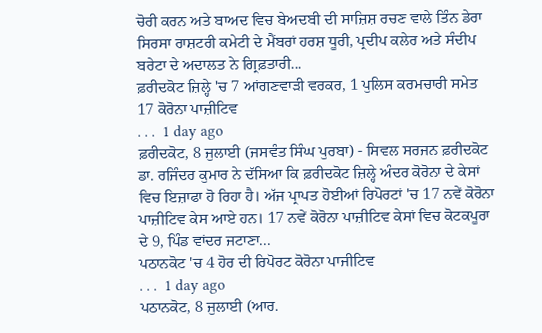ਚੋਰੀ ਕਰਨ ਅਤੇ ਬਾਅਦ ਵਿਚ ਬੇਅਦਬੀ ਦੀ ਸਾਜ਼ਿਸ਼ ਰਚਣ ਵਾਲੇ ਤਿੰਨ ਡੇਰਾ ਸਿਰਸਾ ਰਾਸ਼ਟਰੀ ਕਮੇਟੀ ਦੇ ਮੈਂਬਰਾਂ ਹਰਸ਼ ਧੂਰੀ, ਪ੍ਰਦੀਪ ਕਲੇਰ ਅਤੇ ਸੰਦੀਪ ਬਰੇਟਾ ਦੇ ਅਦਾਲਤ ਨੇ ਗ੍ਰਿਫ਼ਤਾਰੀ...
ਫ਼ਰੀਦਕੋਟ ਜ਼ਿਲ੍ਹੇ 'ਚ 7 ਆਂਗਣਵਾੜੀ ਵਰਕਰ, 1 ਪੁਲਿਸ ਕਰਮਚਾਰੀ ਸਮੇਤ 17 ਕੋਰੋਨਾ ਪਾਜ਼ੀਟਿਵ
. . .  1 day ago
ਫ਼ਰੀਦਕੋਟ, 8 ਜੁਲਾਈ (ਜਸਵੰਤ ਸਿੰਘ ਪੁਰਬਾ) - ਸਿਵਲ ਸਰਜਨ ਫ਼ਰੀਦਕੋਟ ਡਾ. ਰਜਿੰਦਰ ਕੁਮਾਰ ਨੇ ਦੱਸਿਆ ਕਿ ਫ਼ਰੀਦਕੋਟ ਜ਼ਿਲ੍ਹੇ ਅੰਦਰ ਕੋਰੋਨਾ ਦੇ ਕੇਸਾਂ ਵਿਚ ਇਜ਼ਾਫਾ ਹੋ ਰਿਹਾ ਹੈ। ਅੱਜ ਪ੍ਰਾਪਤ ਹੋਈਆਂ ਰਿਪੋਰਟਾਂ 'ਚ 17 ਨਵੇਂ ਕੋਰੋਨਾ ਪਾਜ਼ੀਟਿਵ ਕੇਸ ਆਏ ਹਨ। 17 ਨਵੇਂ ਕੋਰੋਨਾ ਪਾਜ਼ੀਟਿਵ ਕੇਸਾਂ ਵਿਚ ਕੋਟਕਪੂਰਾ ਦੇ 9, ਪਿੰਡ ਵਾਂਦਰ ਜਟਾਣਾ...
ਪਠਾਨਕੋਟ 'ਚ 4 ਹੋਰ ਦੀ ਰਿਪੋਰਟ ਕੋਰੋਨਾ ਪਾਜੀਟਿਵ
. . .  1 day ago
ਪਠਾਨਕੋਟ, 8 ਜੁਲਾਈ (ਆਰ.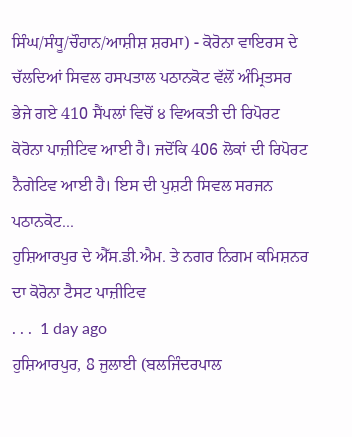ਸਿੰਘ/ਸੰਧੂ/ਚੌਹਾਨ/ਆਸ਼ੀਸ਼ ਸ਼ਰਮਾ) - ਕੋਰੋਨਾ ਵਾਇਰਸ ਦੇ ਚੱਲਦਿਆਂ ਸਿਵਲ ਹਸਪਤਾਲ ਪਠਾਨਕੋਟ ਵੱਲੋਂ ਅੰਮ੍ਰਿਤਸਰ ਭੇਜੇ ਗਏ 410 ਸੈਂਪਲਾਂ ਵਿਚੋਂ ੪ ਵਿਅਕਤੀ ਦੀ ਰਿਪੋਰਟ ਕੋਰੋਨਾ ਪਾਜ਼ੀਟਿਵ ਆਈ ਹੈ। ਜਦੋਂਕਿ 406 ਲੋਕਾਂ ਦੀ ਰਿਪੋਰਟ ਨੈਗੇਟਿਵ ਆਈ ਹੈ। ਇਸ ਦੀ ਪੁਸ਼ਟੀ ਸਿਵਲ ਸਰਜਨ ਪਠਾਨਕੋਟ...
ਹੁਸ਼ਿਆਰਪੁਰ ਦੇ ਐੱਸ.ਡੀ.ਐਮ. ਤੇ ਨਗਰ ਨਿਗਮ ਕਮਿਸ਼ਨਰ ਦਾ ਕੋਰੋਨਾ ਟੈਸਟ ਪਾਜ਼ੀਟਿਵ
. . .  1 day ago
ਹੁਸ਼ਿਆਰਪੁਰ, 8 ਜੁਲਾਈ (ਬਲਜਿੰਦਰਪਾਲ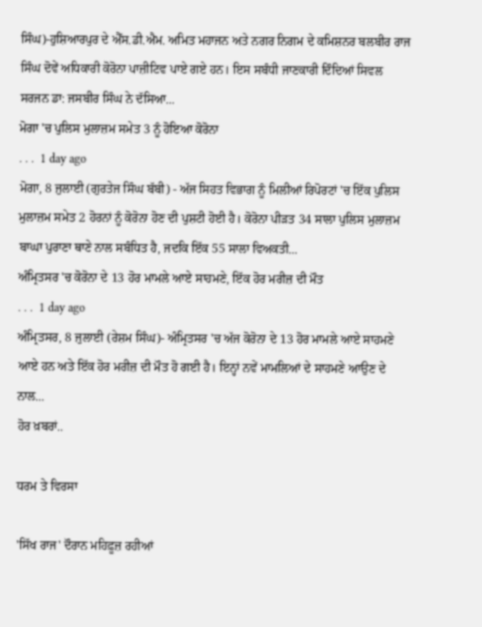ਸਿੰਘ)-ਹੁਸ਼ਿਆਰਪੁਰ ਦੇ ਐੱਸ.ਡੀ.ਐਮ. ਅਮਿਤ ਮਹਾਜਨ ਅਤੇ ਨਗਰ ਨਿਗਮ ਦੇ ਕਮਿਸ਼ਨਰ ਬਲਬੀਰ ਰਾਜ ਸਿੰਘ ਦੋਵੇਂ ਅਧਿਕਾਰੀ ਕੋਰੋਨਾ ਪਾਜ਼ੀਟਿਵ ਪਾਏ ਗਏ ਹਨ। ਇਸ ਸਬੰਧੀ ਜਾਣਕਾਰੀ ਦਿੰਦਿਆਂ ਸਿਵਲ ਸਰਜਨ ਡਾ: ਜਸਬੀਰ ਸਿੰਘ ਨੇ ਦੱਸਿਆ...
ਮੋਗਾ 'ਚ ਪੁਲਿਸ ਮੁਲਾਜ਼ਮ ਸਮੇਤ 3 ਨੂੰ ਹੋਇਆ ਕੋਰੋਨਾ
. . .  1 day ago
ਮੋਗਾ, 8 ਜੁਲਾਈ (ਗੁਰਤੇਜ ਸਿੰਘ ਬੱਬੀ) - ਅੱਜ ਸਿਹਤ ਵਿਭਾਗ ਨੂੰ ਮਿਲੀਆਂ ਰਿਪੋਰਟਾਂ 'ਚ ਇੱਕ ਪੁਲਿਸ ਮੁਲਾਜ਼ਮ ਸਮੇਤ 2 ਹੋਰਨਾਂ ਨੂੰ ਕੋਰੋਨਾ ਹੋਣ ਦੀ ਪੁਸ਼ਟੀ ਹੋਈ ਹੈ। ਕੋਰੋਨਾ ਪੀੜਤ 34 ਸਾਲਾ ਪੁਲਿਸ ਮੁਲਾਜ਼ਮ ਬਾਘਾ ਪੁਰਾਣਾ ਥਾਣੇ ਨਾਲ ਸਬੰਧਿਤ ਹੈ, ਜਦਕਿ ਇੱਕ 55 ਸਾਲਾ ਵਿਅਕਤੀ...
ਅੰਮ੍ਰਿਤਸਰ 'ਚ ਕੋਰੋਨਾ ਦੇ 13 ਹੋਰ ਮਾਮਲੇ ਆਏ ਸਾਹਮਣੇ, ਇੱਕ ਹੋਰ ਮਰੀਜ਼ ਦੀ ਮੌਤ
. . .  1 day ago
ਅੰਮ੍ਰਿਤਸਰ, 8 ਜੁਲਾਈ (ਰੇਸ਼ਮ ਸਿੰਘ)- ਅੰਮ੍ਰਿਤਸਰ 'ਚ ਅੱਜ ਕੋਰੋਨਾ ਦੇ 13 ਹੋਰ ਮਾਮਲੇ ਆਏ ਸਾਹਮਣੇ ਆਏ ਹਨ ਅਤੇ ਇੱਕ ਹੋਰ ਮਰੀਜ਼ ਦੀ ਮੌਤ ਹੋ ਗਈ ਹੈ। ਇਨ੍ਹਾਂ ਨਵੇਂ ਮਾਮਲਿਆਂ ਦੇ ਸਾਹਮਣੇ ਆਉਣ ਦੇ ਨਾਲ...
ਹੋਰ ਖ਼ਬਰਾਂ..

ਧਰਮ ਤੇ ਵਿਰਸਾ

'ਸਿੱਖ ਰਾਜ' ਦੌਰਾਨ ਮਹਿਫ਼ੂਜ਼ ਰਹੀਆਂ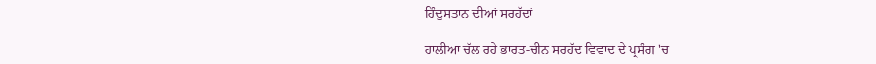ਹਿੰਦੁਸਤਾਨ ਦੀਆਂ ਸਰਹੱਦਾਂ

ਹਾਲੀਆ ਚੱਲ ਰਹੇ ਭਾਰਤ-ਚੀਨ ਸਰਹੱਦ ਵਿਵਾਦ ਦੇ ਪ੍ਰਸੰਗ 'ਚ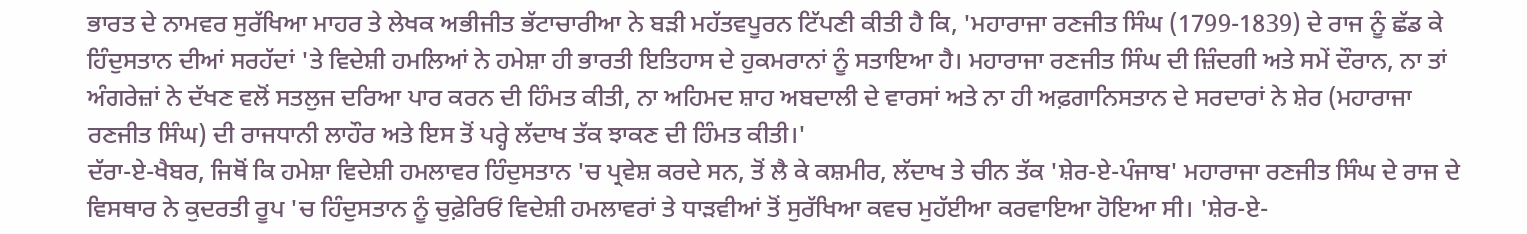ਭਾਰਤ ਦੇ ਨਾਮਵਰ ਸੁਰੱਖਿਆ ਮਾਹਰ ਤੇ ਲੇਖਕ ਅਭੀਜੀਤ ਭੱਟਾਚਾਰੀਆ ਨੇ ਬੜੀ ਮਹੱਤਵਪੂਰਨ ਟਿੱਪਣੀ ਕੀਤੀ ਹੈ ਕਿ, 'ਮਹਾਰਾਜਾ ਰਣਜੀਤ ਸਿੰਘ (1799-1839) ਦੇ ਰਾਜ ਨੂੰ ਛੱਡ ਕੇ ਹਿੰਦੁਸਤਾਨ ਦੀਆਂ ਸਰਹੱਦਾਂ 'ਤੇ ਵਿਦੇਸ਼ੀ ਹਮਲਿਆਂ ਨੇ ਹਮੇਸ਼ਾ ਹੀ ਭਾਰਤੀ ਇਤਿਹਾਸ ਦੇ ਹੁਕਮਰਾਨਾਂ ਨੂੰ ਸਤਾਇਆ ਹੈ। ਮਹਾਰਾਜਾ ਰਣਜੀਤ ਸਿੰਘ ਦੀ ਜ਼ਿੰਦਗੀ ਅਤੇ ਸਮੇਂ ਦੌਰਾਨ, ਨਾ ਤਾਂ ਅੰਗਰੇਜ਼ਾਂ ਨੇ ਦੱਖਣ ਵਲੋਂ ਸਤਲੁਜ ਦਰਿਆ ਪਾਰ ਕਰਨ ਦੀ ਹਿੰਮਤ ਕੀਤੀ, ਨਾ ਅਹਿਮਦ ਸ਼ਾਹ ਅਬਦਾਲੀ ਦੇ ਵਾਰਸਾਂ ਅਤੇ ਨਾ ਹੀ ਅਫ਼ਗਾਨਿਸਤਾਨ ਦੇ ਸਰਦਾਰਾਂ ਨੇ ਸ਼ੇਰ (ਮਹਾਰਾਜਾ ਰਣਜੀਤ ਸਿੰਘ) ਦੀ ਰਾਜਧਾਨੀ ਲਾਹੌਰ ਅਤੇ ਇਸ ਤੋਂ ਪਰ੍ਹੇ ਲੱਦਾਖ ਤੱਕ ਝਾਕਣ ਦੀ ਹਿੰਮਤ ਕੀਤੀ।'
ਦੱਰਾ-ਏ-ਖੈਬਰ, ਜਿਥੋਂ ਕਿ ਹਮੇਸ਼ਾ ਵਿਦੇਸ਼ੀ ਹਮਲਾਵਰ ਹਿੰਦੁਸਤਾਨ 'ਚ ਪ੍ਰਵੇਸ਼ ਕਰਦੇ ਸਨ, ਤੋਂ ਲੈ ਕੇ ਕਸ਼ਮੀਰ, ਲੱਦਾਖ ਤੇ ਚੀਨ ਤੱਕ 'ਸ਼ੇਰ-ਏ-ਪੰਜਾਬ' ਮਹਾਰਾਜਾ ਰਣਜੀਤ ਸਿੰਘ ਦੇ ਰਾਜ ਦੇ ਵਿਸਥਾਰ ਨੇ ਕੁਦਰਤੀ ਰੂਪ 'ਚ ਹਿੰਦੁਸਤਾਨ ਨੂੰ ਚੁਫ਼ੇਰਿਓਂ ਵਿਦੇਸ਼ੀ ਹਮਲਾਵਰਾਂ ਤੇ ਧਾੜਵੀਆਂ ਤੋਂ ਸੁਰੱਖਿਆ ਕਵਚ ਮੁਹੱਈਆ ਕਰਵਾਇਆ ਹੋਇਆ ਸੀ। 'ਸ਼ੇਰ-ਏ-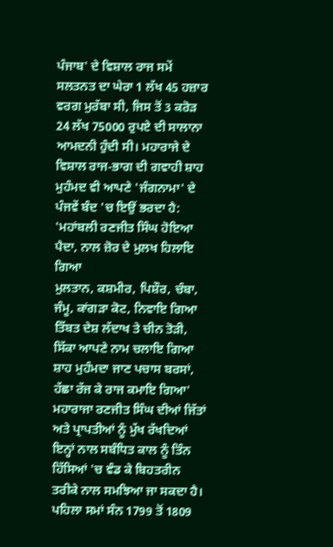ਪੰਜਾਬ' ਦੇ ਵਿਸ਼ਾਲ ਰਾਜ ਸਮੇਂ ਸਲਤਨਤ ਦਾ ਘੇਰਾ 1 ਲੱਖ 45 ਹਜ਼ਾਰ ਵਰਗ ਮੁਰੱਬਾ ਸੀ, ਜਿਸ ਤੋਂ 3 ਕਰੋੜ 24 ਲੱਖ 75000 ਰੁਪਏ ਦੀ ਸਾਲਾਨਾ ਆਮਦਨੀ ਹੁੰਦੀ ਸੀ। ਮਹਾਰਾਜੇ ਦੇ ਵਿਸ਼ਾਲ ਰਾਜ-ਭਾਗ ਦੀ ਗਵਾਹੀ ਸ਼ਾਹ ਮੁਹੰਮਦ ਵੀ ਆਪਣੇ 'ਜੰਗਨਾਮਾ' ਦੇ ਪੰਜਵੇਂ ਬੰਦ 'ਚ ਇਉਂ ਭਰਦਾ ਹੈ:
'ਮਹਾਂਬਲੀ ਰਣਜੀਤ ਸਿੰਘ ਹੋਇਆ ਪੈਦਾ, ਨਾਲ ਜ਼ੋਰ ਦੇ ਮੁਲਖ ਹਿਲਾਇ ਗਿਆ
ਮੁਲਤਾਨ, ਕਸ਼ਮੀਰ, ਪਿਸ਼ੌਰ, ਚੰਬਾ, ਜੰਮੂ, ਕਾਂਗੜਾ ਕੋਟ, ਨਿਵਾਇ ਗਿਆ
ਤਿੱਬਤ ਦੇਸ਼ ਲੱਦਾਖ ਤੇ ਚੀਨ ਤੋੜੀ, ਸਿੱਕਾ ਆਪਣੇ ਨਾਮ ਚਲਾਇ ਗਿਆ
ਸ਼ਾਹ ਮੁਹੰਮਦਾ ਜਾਣ ਪਚਾਸ ਬਰਸਾਂ, ਹੱਛਾ ਰੱਜ ਕੇ ਰਾਜ ਕਮਾਇ ਗਿਆ'
ਮਹਾਰਾਜਾ ਰਣਜੀਤ ਸਿੰਘ ਦੀਆਂ ਜਿੱਤਾਂ ਅਤੇ ਪ੍ਰਾਪਤੀਆਂ ਨੂੰ ਮੁੱਖ ਰੱਖਦਿਆਂ ਇਨ੍ਹਾਂ ਨਾਲ ਸਬੰਧਿਤ ਕਾਲ ਨੂੰ ਤਿੰਨ ਹਿੱਸਿਆਂ 'ਚ ਵੰਡ ਕੇ ਬਿਹਤਰੀਨ ਤਰੀਕੇ ਨਾਲ ਸਮਝਿਆ ਜਾ ਸਕਦਾ ਹੈ। ਪਹਿਲਾ ਸਮਾਂ ਸੰਨ 1799 ਤੋਂ 1809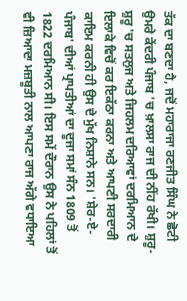ਤੱਕ ਦਾ ਬਣਦਾ ਹੈ, ਜਦੋਂ ਮਹਾਰਾਜਾ ਰਣਜੀਤ ਸਿੰਘ ਨੇ ਛੋਟੀ ਉਮਰੇ ਕੇਂਦਰੀ ਪੰਜਾਬ 'ਚ ਖ਼ਾਲਸਾ ਰਾਜ ਦੀ ਨੀਂਹ ਰੱਖੀ। ਸ਼ੁਰੂ-ਸ਼ੁਰੂ 'ਚ ਸਤਲੁਜ ਅਤੇ ਜਿਹਲਮ ਦਰਿਆਵਾਂ ਦਰਮਿਆਨ ਦੇ ਇਲਾਕੇ ਵਿਚੋਂ ਕਰ ਇਕੱਠਾ ਕਰਨਾ ਅਤੇ ਆਪਣੀ ਸਰਦਾਰੀ ਕਾਇਮ ਕਰਨੀ ਹੀ ਉਸ ਦੇ ਮੁੱਖ ਨਿਸ਼ਾਨੇ ਸਨ। 'ਸ਼ੇਰ-ਏ-ਪੰਜਾਬ' ਦੀਆਂ ਪ੍ਰਾਪਤੀਆਂ ਦਾ ਦੂਜਾ ਸਮਾਂ ਸੰਨ 1809 ਤੋਂ 1822 ਦਰਮਿਆਨ ਸੀ। ਇਸ ਸਮੇਂ ਦੌਰਾਨ ਉਸ ਨੇ ਪਹਿਲਾਂ ਤੋਂ ਵੀ ਜ਼ਿਆਦਾ ਮਜ਼ਬੂਤੀ ਨਾਲ ਆਪਣਾ ਰਾਜ ਅੱਗੇ ਵਧਾਇਆ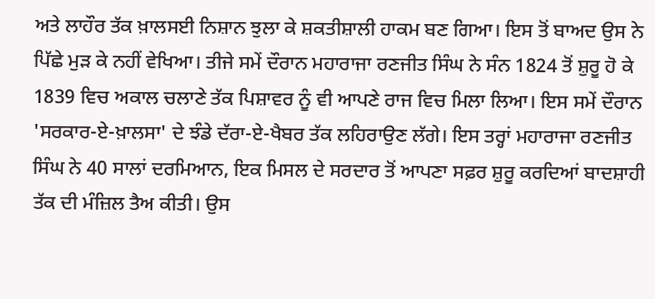ਅਤੇ ਲਾਹੌਰ ਤੱਕ ਖ਼ਾਲਸਈ ਨਿਸ਼ਾਨ ਝੁਲਾ ਕੇ ਸ਼ਕਤੀਸ਼ਾਲੀ ਹਾਕਮ ਬਣ ਗਿਆ। ਇਸ ਤੋਂ ਬਾਅਦ ਉਸ ਨੇ ਪਿੱਛੇ ਮੁੜ ਕੇ ਨਹੀਂ ਵੇਖਿਆ। ਤੀਜੇ ਸਮੇਂ ਦੌਰਾਨ ਮਹਾਰਾਜਾ ਰਣਜੀਤ ਸਿੰਘ ਨੇ ਸੰਨ 1824 ਤੋਂ ਸ਼ੁਰੂ ਹੋ ਕੇ 1839 ਵਿਚ ਅਕਾਲ ਚਲਾਣੇ ਤੱਕ ਪਿਸ਼ਾਵਰ ਨੂੰ ਵੀ ਆਪਣੇ ਰਾਜ ਵਿਚ ਮਿਲਾ ਲਿਆ। ਇਸ ਸਮੇਂ ਦੌਰਾਨ 'ਸਰਕਾਰ-ਏ-ਖ਼ਾਲਸਾ' ਦੇ ਝੰਡੇ ਦੱਰਾ-ਏ-ਖੈਬਰ ਤੱਕ ਲਹਿਰਾਉਣ ਲੱਗੇ। ਇਸ ਤਰ੍ਹਾਂ ਮਹਾਰਾਜਾ ਰਣਜੀਤ ਸਿੰਘ ਨੇ 40 ਸਾਲਾਂ ਦਰਮਿਆਨ, ਇਕ ਮਿਸਲ ਦੇ ਸਰਦਾਰ ਤੋਂ ਆਪਣਾ ਸਫ਼ਰ ਸ਼ੁਰੂ ਕਰਦਿਆਂ ਬਾਦਸ਼ਾਹੀ ਤੱਕ ਦੀ ਮੰਜ਼ਿਲ ਤੈਅ ਕੀਤੀ। ਉਸ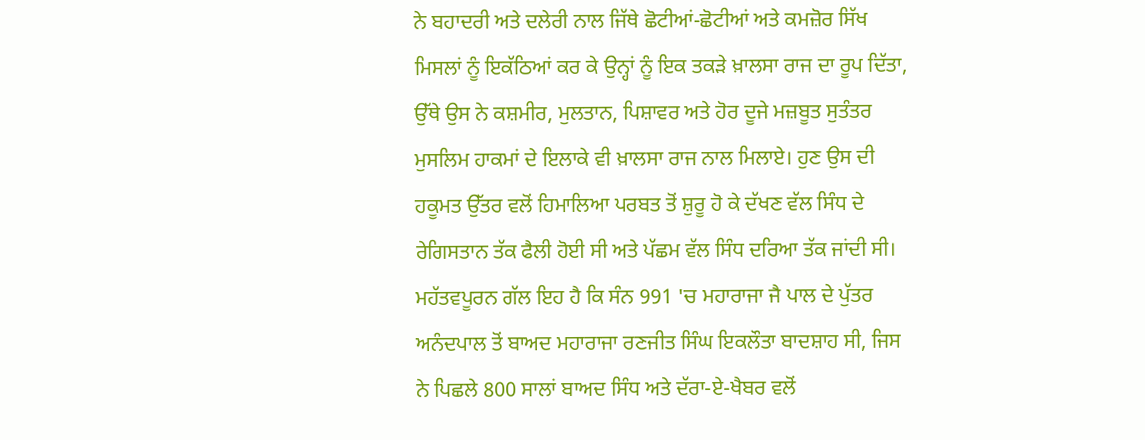ਨੇ ਬਹਾਦਰੀ ਅਤੇ ਦਲੇਰੀ ਨਾਲ ਜਿੱਥੇ ਛੋਟੀਆਂ-ਛੋਟੀਆਂ ਅਤੇ ਕਮਜ਼ੋਰ ਸਿੱਖ ਮਿਸਲਾਂ ਨੂੰ ਇਕੱਠਿਆਂ ਕਰ ਕੇ ਉਨ੍ਹਾਂ ਨੂੰ ਇਕ ਤਕੜੇ ਖ਼ਾਲਸਾ ਰਾਜ ਦਾ ਰੂਪ ਦਿੱਤਾ, ਉੱਥੇ ਉਸ ਨੇ ਕਸ਼ਮੀਰ, ਮੁਲਤਾਨ, ਪਿਸ਼ਾਵਰ ਅਤੇ ਹੋਰ ਦੂਜੇ ਮਜ਼ਬੂਤ ਸੁਤੰਤਰ ਮੁਸਲਿਮ ਹਾਕਮਾਂ ਦੇ ਇਲਾਕੇ ਵੀ ਖ਼ਾਲਸਾ ਰਾਜ ਨਾਲ ਮਿਲਾਏ। ਹੁਣ ਉਸ ਦੀ ਹਕੂਮਤ ਉੱਤਰ ਵਲੋਂ ਹਿਮਾਲਿਆ ਪਰਬਤ ਤੋਂ ਸ਼ੁਰੂ ਹੋ ਕੇ ਦੱਖਣ ਵੱਲ ਸਿੰਧ ਦੇ ਰੇਗਿਸਤਾਨ ਤੱਕ ਫੈਲੀ ਹੋਈ ਸੀ ਅਤੇ ਪੱਛਮ ਵੱਲ ਸਿੰਧ ਦਰਿਆ ਤੱਕ ਜਾਂਦੀ ਸੀ। ਮਹੱਤਵਪੂਰਨ ਗੱਲ ਇਹ ਹੈ ਕਿ ਸੰਨ 991 'ਚ ਮਹਾਰਾਜਾ ਜੈ ਪਾਲ ਦੇ ਪੁੱਤਰ ਅਨੰਦਪਾਲ ਤੋਂ ਬਾਅਦ ਮਹਾਰਾਜਾ ਰਣਜੀਤ ਸਿੰਘ ਇਕਲੌਤਾ ਬਾਦਸ਼ਾਹ ਸੀ, ਜਿਸ ਨੇ ਪਿਛਲੇ 800 ਸਾਲਾਂ ਬਾਅਦ ਸਿੰਧ ਅਤੇ ਦੱਰਾ-ਏ-ਖੈਬਰ ਵਲੋਂ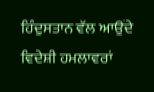ਹਿੰਦੁਸਤਾਨ ਵੱਲ ਆਉਂਦੇ ਵਿਦੇਸ਼ੀ ਹਮਲਾਵਰਾਂ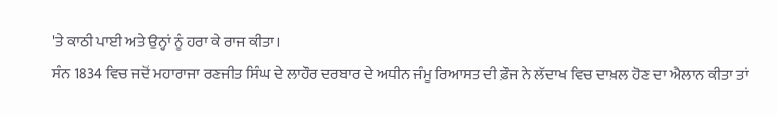'ਤੇ ਕਾਠੀ ਪਾਈ ਅਤੇ ਉਨ੍ਹਾਂ ਨੂੰ ਹਰਾ ਕੇ ਰਾਜ ਕੀਤਾ।
ਸੰਨ 1834 ਵਿਚ ਜਦੋਂ ਮਹਾਰਾਜਾ ਰਣਜੀਤ ਸਿੰਘ ਦੇ ਲਾਹੌਰ ਦਰਬਾਰ ਦੇ ਅਧੀਨ ਜੰਮੂ ਰਿਆਸਤ ਦੀ ਫ਼ੌਜ ਨੇ ਲੱਦਾਖ ਵਿਚ ਦਾਖ਼ਲ ਹੋਣ ਦਾ ਐਲਾਨ ਕੀਤਾ ਤਾਂ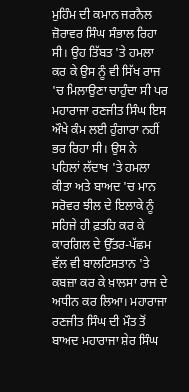ਮੁਹਿੰਮ ਦੀ ਕਮਾਨ ਜਰਨੈਲ ਜ਼ੋਰਾਵਰ ਸਿੰਘ ਸੰਭਾਲ ਰਿਹਾ ਸੀ। ਉਹ ਤਿੱਬਤ 'ਤੇ ਹਮਲਾ ਕਰ ਕੇ ਉਸ ਨੂੰ ਵੀ ਸਿੱਖ ਰਾਜ 'ਚ ਮਿਲਾਉਣਾ ਚਾਹੁੰਦਾ ਸੀ ਪਰ ਮਹਾਰਾਜਾ ਰਣਜੀਤ ਸਿੰਘ ਇਸ ਔਖੇ ਕੰਮ ਲਈ ਹੁੰਗਾਰਾ ਨਹੀਂ ਭਰ ਰਿਹਾ ਸੀ। ਉਸ ਨੇ ਪਹਿਲਾਂ ਲੱਦਾਖ 'ਤੇ ਹਮਲਾ ਕੀਤਾ ਅਤੇ ਬਾਅਦ 'ਚ ਮਾਨ ਸਰੋਵਰ ਝੀਲ ਦੇ ਇਲਾਕੇ ਨੂੰ ਸਹਿਜੇ ਹੀ ਫ਼ਤਹਿ ਕਰ ਕੇ ਕਾਰਗਿਲ ਦੇ ਉੱਤਰ-ਪੱਛਮ ਵੱਲ ਵੀ ਬਾਲਟਿਸਤਾਨ 'ਤੇ ਕਬਜ਼ਾ ਕਰ ਕੇ ਖ਼ਾਲਸਾ ਰਾਜ ਦੇ ਅਧੀਨ ਕਰ ਲਿਆ। ਮਹਾਰਾਜਾ ਰਣਜੀਤ ਸਿੰਘ ਦੀ ਮੌਤ ਤੋਂ ਬਾਅਦ ਮਹਾਰਾਜਾ ਸ਼ੇਰ ਸਿੰਘ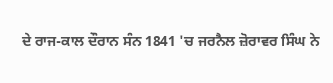ਦੇ ਰਾਜ-ਕਾਲ ਦੌਰਾਨ ਸੰਨ 1841 'ਚ ਜਰਨੈਲ ਜ਼ੋਰਾਵਰ ਸਿੰਘ ਨੇ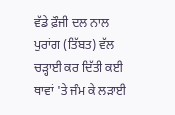ਵੱਡੇ ਫ਼ੌਜੀ ਦਲ ਨਾਲ ਪੁਰਾਂਗ (ਤਿੱਬਤ) ਵੱਲ ਚੜ੍ਹਾਈ ਕਰ ਦਿੱਤੀ ਕਈ ਥਾਵਾਂ 'ਤੇ ਜੰਮ ਕੇ ਲੜਾਈ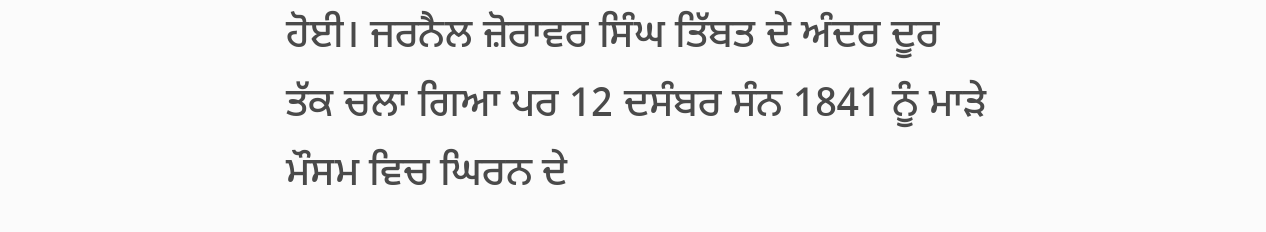ਹੋਈ। ਜਰਨੈਲ ਜ਼ੋਰਾਵਰ ਸਿੰਘ ਤਿੱਬਤ ਦੇ ਅੰਦਰ ਦੂਰ ਤੱਕ ਚਲਾ ਗਿਆ ਪਰ 12 ਦਸੰਬਰ ਸੰਨ 1841 ਨੂੰ ਮਾੜੇ ਮੌਸਮ ਵਿਚ ਘਿਰਨ ਦੇ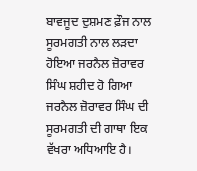ਬਾਵਜੂਦ ਦੁਸ਼ਮਣ ਫ਼ੌਜ ਨਾਲ ਸੂਰਮਗਤੀ ਨਾਲ ਲੜਦਾ ਹੋਇਆ ਜਰਨੈਲ ਜ਼ੋਰਾਵਰ ਸਿੰਘ ਸ਼ਹੀਦ ਹੋ ਗਿਆ ਜਰਨੈਲ ਜ਼ੋਰਾਵਰ ਸਿੰਘ ਦੀ ਸੂਰਮਗਤੀ ਦੀ ਗਾਥਾ ਇਕ ਵੱਖਰਾ ਅਧਿਆਇ ਹੈ।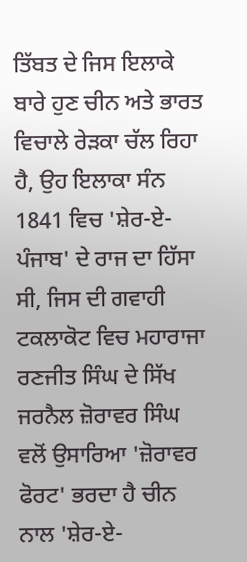ਤਿੱਬਤ ਦੇ ਜਿਸ ਇਲਾਕੇ ਬਾਰੇ ਹੁਣ ਚੀਨ ਅਤੇ ਭਾਰਤ ਵਿਚਾਲੇ ਰੇੜਕਾ ਚੱਲ ਰਿਹਾ ਹੈ, ਉਹ ਇਲਾਕਾ ਸੰਨ 1841 ਵਿਚ 'ਸ਼ੇਰ-ਏ-ਪੰਜਾਬ' ਦੇ ਰਾਜ ਦਾ ਹਿੱਸਾ ਸੀ, ਜਿਸ ਦੀ ਗਵਾਹੀ ਟਕਲਾਕੋਟ ਵਿਚ ਮਹਾਰਾਜਾ ਰਣਜੀਤ ਸਿੰਘ ਦੇ ਸਿੱਖ ਜਰਨੈਲ ਜ਼ੋਰਾਵਰ ਸਿੰਘ ਵਲੋਂ ਉਸਾਰਿਆ 'ਜ਼ੋਰਾਵਰ ਫੋਰਟ' ਭਰਦਾ ਹੈ ਚੀਨ ਨਾਲ 'ਸ਼ੇਰ-ਏ-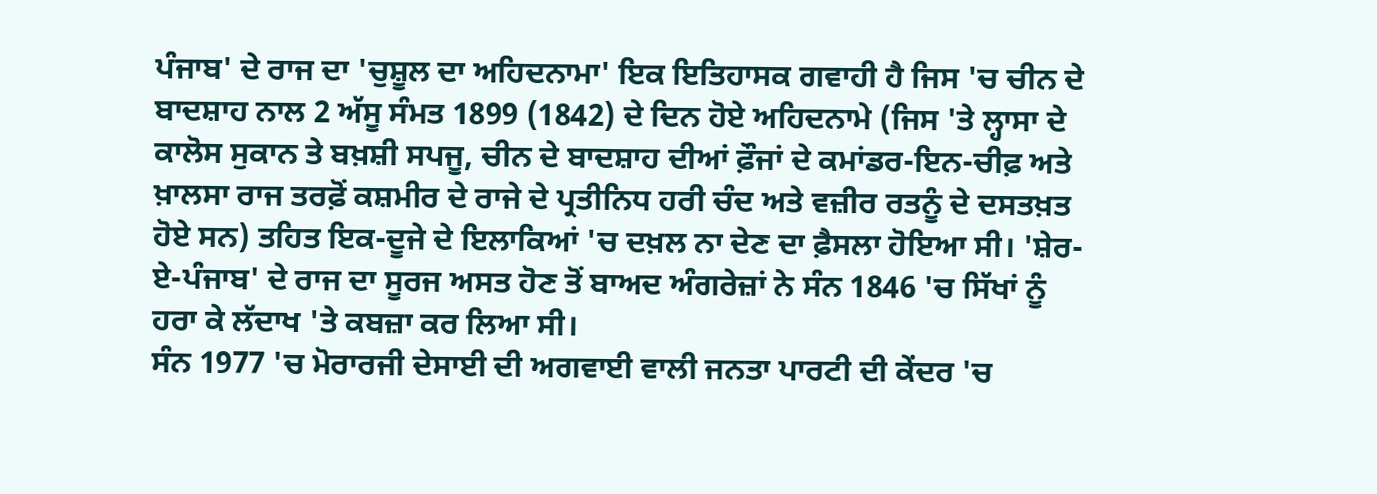ਪੰਜਾਬ' ਦੇ ਰਾਜ ਦਾ 'ਚੁਸ਼ੂਲ ਦਾ ਅਹਿਦਨਾਮਾ' ਇਕ ਇਤਿਹਾਸਕ ਗਵਾਹੀ ਹੈ ਜਿਸ 'ਚ ਚੀਨ ਦੇ ਬਾਦਸ਼ਾਹ ਨਾਲ 2 ਅੱਸੂ ਸੰਮਤ 1899 (1842) ਦੇ ਦਿਨ ਹੋਏ ਅਹਿਦਨਾਮੇ (ਜਿਸ 'ਤੇ ਲ੍ਹਾਸਾ ਦੇ ਕਾਲੋਸ ਸੁਕਾਨ ਤੇ ਬਖ਼ਸ਼ੀ ਸਪਜੂ, ਚੀਨ ਦੇ ਬਾਦਸ਼ਾਹ ਦੀਆਂ ਫ਼ੌਜਾਂ ਦੇ ਕਮਾਂਡਰ-ਇਨ-ਚੀਫ਼ ਅਤੇ ਖ਼ਾਲਸਾ ਰਾਜ ਤਰਫ਼ੋਂ ਕਸ਼ਮੀਰ ਦੇ ਰਾਜੇ ਦੇ ਪ੍ਰਤੀਨਿਧ ਹਰੀ ਚੰਦ ਅਤੇ ਵਜ਼ੀਰ ਰਤਨੂੰ ਦੇ ਦਸਤਖ਼ਤ ਹੋਏ ਸਨ) ਤਹਿਤ ਇਕ-ਦੂਜੇ ਦੇ ਇਲਾਕਿਆਂ 'ਚ ਦਖ਼ਲ ਨਾ ਦੇਣ ਦਾ ਫ਼ੈਸਲਾ ਹੋਇਆ ਸੀ। 'ਸ਼ੇਰ-ਏ-ਪੰਜਾਬ' ਦੇ ਰਾਜ ਦਾ ਸੂਰਜ ਅਸਤ ਹੋਣ ਤੋਂ ਬਾਅਦ ਅੰਗਰੇਜ਼ਾਂ ਨੇ ਸੰਨ 1846 'ਚ ਸਿੱਖਾਂ ਨੂੰ ਹਰਾ ਕੇ ਲੱਦਾਖ 'ਤੇ ਕਬਜ਼ਾ ਕਰ ਲਿਆ ਸੀ।
ਸੰਨ 1977 'ਚ ਮੋਰਾਰਜੀ ਦੇਸਾਈ ਦੀ ਅਗਵਾਈ ਵਾਲੀ ਜਨਤਾ ਪਾਰਟੀ ਦੀ ਕੇਂਦਰ 'ਚ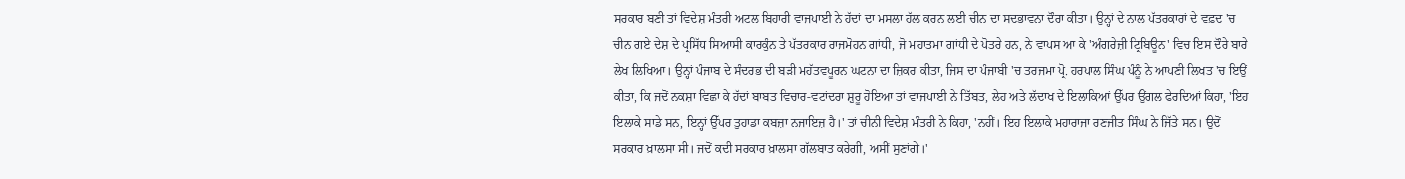ਸਰਕਾਰ ਬਣੀ ਤਾਂ ਵਿਦੇਸ਼ ਮੰਤਰੀ ਅਟਲ ਬਿਹਾਰੀ ਵਾਜਪਾਈ ਨੇ ਹੱਦਾਂ ਦਾ ਮਸਲਾ ਹੱਲ ਕਰਨ ਲਈ ਚੀਨ ਦਾ ਸਦਭਾਵਨਾ ਦੌਰਾ ਕੀਤਾ। ਉਨ੍ਹਾਂ ਦੇ ਨਾਲ ਪੱਤਰਕਾਰਾਂ ਦੇ ਵਫ਼ਦ 'ਚ ਚੀਨ ਗਏ ਦੇਸ਼ ਦੇ ਪ੍ਰਸਿੱਧ ਸਿਆਸੀ ਕਾਰਕੁੰਨ ਤੇ ਪੱਤਰਕਾਰ ਰਾਜਮੋਹਨ ਗਾਂਧੀ, ਜੋ ਮਹਾਤਮਾ ਗਾਂਧੀ ਦੇ ਪੋਤਰੇ ਹਨ, ਨੇ ਵਾਪਸ ਆ ਕੇ 'ਅੰਗਰੇਜ਼ੀ ਟ੍ਰਿਬਿਊਨ' ਵਿਚ ਇਸ ਦੌਰੇ ਬਾਰੇ ਲੇਖ ਲਿਖਿਆ। ਉਨ੍ਹਾਂ ਪੰਜਾਬ ਦੇ ਸੰਦਰਭ ਦੀ ਬੜੀ ਮਹੱਤਵਪੂਰਨ ਘਟਨਾ ਦਾ ਜ਼ਿਕਰ ਕੀਤਾ, ਜਿਸ ਦਾ ਪੰਜਾਬੀ 'ਚ ਤਰਜਮਾ ਪ੍ਰੋ. ਹਰਪਾਲ ਸਿੰਘ ਪੰਨੂੰ ਨੇ ਆਪਣੀ ਲਿਖਤ 'ਚ ਇਉਂ ਕੀਤਾ, ਕਿ ਜਦੋਂ ਨਕਸ਼ਾ ਵਿਛਾ ਕੇ ਹੱਦਾਂ ਬਾਬਤ ਵਿਚਾਰ-ਵਟਾਂਦਰਾ ਸ਼ੁਰੂ ਹੋਇਆ ਤਾਂ ਵਾਜਪਾਈ ਨੇ ਤਿੱਬਤ, ਲੇਹ ਅਤੇ ਲੱਦਾਖ ਦੇ ਇਲਾਕਿਆਂ ਉੱਪਰ ਉਂਗਲ ਫੇਰਦਿਆਂ ਕਿਹਾ, 'ਇਹ ਇਲਾਕੇ ਸਾਡੇ ਸਨ, ਇਨ੍ਹਾਂ ਉੱਪਰ ਤੁਹਾਡਾ ਕਬਜ਼ਾ ਨਜਾਇਜ਼ ਹੈ।' ਤਾਂ ਚੀਨੀ ਵਿਦੇਸ਼ ਮੰਤਰੀ ਨੇ ਕਿਹਾ, 'ਨਹੀਂ। ਇਹ ਇਲਾਕੇ ਮਹਾਰਾਜਾ ਰਣਜੀਤ ਸਿੰਘ ਨੇ ਜਿੱਤੇ ਸਨ। ਉਦੋਂ ਸਰਕਾਰ ਖ਼ਾਲਸਾ ਸੀ। ਜਦੋਂ ਕਦੀ ਸਰਕਾਰ ਖ਼ਾਲਸਾ ਗੱਲਬਾਤ ਕਰੇਗੀ, ਅਸੀਂ ਸੁਣਾਂਗੇ।'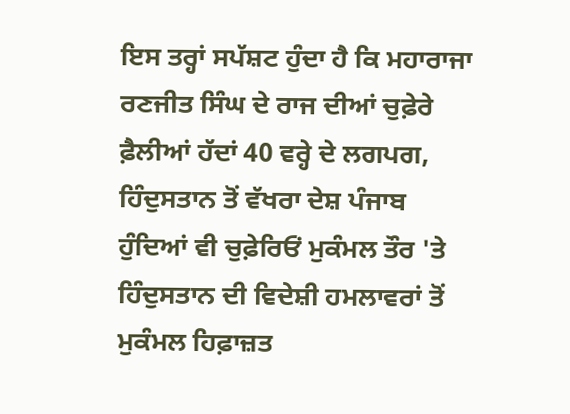ਇਸ ਤਰ੍ਹਾਂ ਸਪੱਸ਼ਟ ਹੁੰਦਾ ਹੈ ਕਿ ਮਹਾਰਾਜਾ ਰਣਜੀਤ ਸਿੰਘ ਦੇ ਰਾਜ ਦੀਆਂ ਚੁਫ਼ੇਰੇ ਫ਼ੈਲੀਆਂ ਹੱਦਾਂ 40 ਵਰ੍ਹੇ ਦੇ ਲਗਪਗ, ਹਿੰਦੁਸਤਾਨ ਤੋਂ ਵੱਖਰਾ ਦੇਸ਼ ਪੰਜਾਬ ਹੁੰਦਿਆਂ ਵੀ ਚੁਫ਼ੇਰਿਓਂ ਮੁਕੰਮਲ ਤੌਰ 'ਤੇ ਹਿੰਦੁਸਤਾਨ ਦੀ ਵਿਦੇਸ਼ੀ ਹਮਲਾਵਰਾਂ ਤੋਂ ਮੁਕੰਮਲ ਹਿਫ਼ਾਜ਼ਤ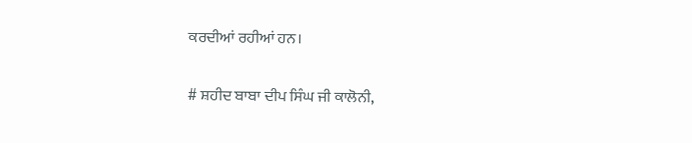ਕਰਦੀਆਂ ਰਹੀਆਂ ਹਨ।

# ਸ਼ਹੀਦ ਬਾਬਾ ਦੀਪ ਸਿੰਘ ਜੀ ਕਾਲੋਨੀ,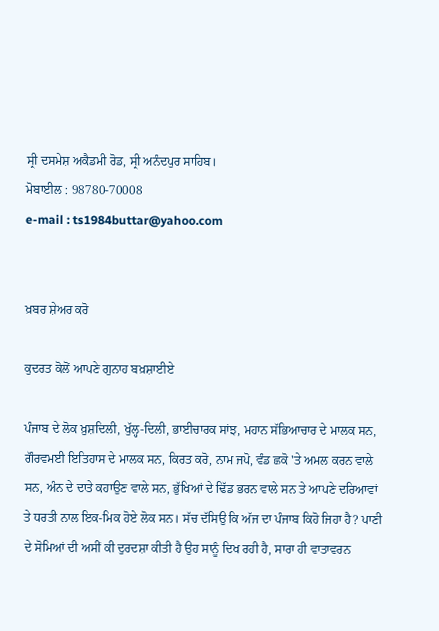ਸ੍ਰੀ ਦਸਮੇਸ਼ ਅਕੈਡਮੀ ਰੋਡ, ਸ੍ਰੀ ਅਨੰਦਪੁਰ ਸਾਹਿਬ।
ਮੋਬਾਈਲ : 98780-70008
e-mail : ts1984buttar@yahoo.com


ਖ਼ਬਰ ਸ਼ੇਅਰ ਕਰੋ

ਕੁਦਰਤ ਕੋਲੋਂ ਆਪਣੇ ਗੁਨਾਹ ਬਖ਼ਸ਼ਾਈਏ

ਪੰਜਾਬ ਦੇ ਲੋਕ ਖ਼ੁਸ਼ਦਿਲੀ, ਖੁੱਲ੍ਹ-ਦਿਲੀ, ਭਾਈਚਾਰਕ ਸਾਂਝ, ਮਹਾਨ ਸੱਭਿਆਚਾਰ ਦੇ ਮਾਲਕ ਸਨ, ਗੌਰਵਮਈ ਇਤਿਹਾਸ ਦੇ ਮਾਲਕ ਸਨ, ਕਿਰਤ ਕਰੋ, ਨਾਮ ਜਪੋ, ਵੰਡ ਛਕੋ 'ਤੇ ਅਮਲ ਕਰਨ ਵਾਲੇ ਸਨ, ਅੰਨ ਦੇ ਦਾਤੇ ਕਹਾਉਣ ਵਾਲੇ ਸਨ, ਭੁੱਖਿਆਂ ਦੇ ਢਿੱਡ ਭਰਨ ਵਾਲੇ ਸਨ ਤੇ ਆਪਣੇ ਦਰਿਆਵਾਂ ਤੇ ਧਰਤੀ ਨਾਲ ਇਕ-ਮਿਕ ਹੋਏ ਲੋਕ ਸਨ। ਸੱਚ ਦੱਸਿਉ ਕਿ ਅੱਜ ਦਾ ਪੰਜਾਬ ਕਿਹੋ ਜਿਹਾ ਹੈ? ਪਾਣੀ ਦੇ ਸੋਮਿਆਂ ਦੀ ਅਸੀਂ ਕੀ ਦੁਰਦਸ਼ਾ ਕੀਤੀ ਹੈ ਉਹ ਸਾਨੂੰ ਦਿਖ ਰਹੀ ਹੈ, ਸਾਰਾ ਹੀ ਵਾਤਾਵਰਨ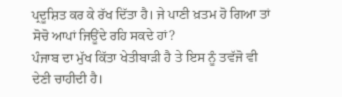ਪ੍ਰਦੂਸ਼ਿਤ ਕਰ ਕੇ ਰੱਖ ਦਿੱਤਾ ਹੈ। ਜੇ ਪਾਣੀ ਖ਼ਤਮ ਹੋ ਗਿਆ ਤਾਂ ਸੋਚੋ ਆਪਾਂ ਜਿਊਂਦੇ ਰਹਿ ਸਕਦੇ ਹਾਂ?
ਪੰਜਾਬ ਦਾ ਮੁੱਖ ਕਿੱਤਾ ਖੇਤੀਬਾੜੀ ਹੈ ਤੇ ਇਸ ਨੂੰ ਤਵੱਜੋ ਵੀ ਦੇਣੀ ਚਾਹੀਦੀ ਹੈ।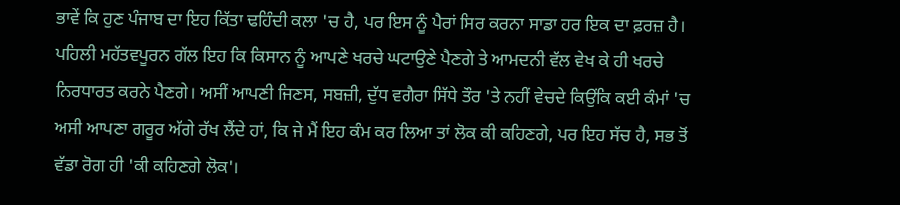ਭਾਵੇਂ ਕਿ ਹੁਣ ਪੰਜਾਬ ਦਾ ਇਹ ਕਿੱਤਾ ਢਹਿੰਦੀ ਕਲਾ 'ਚ ਹੈ, ਪਰ ਇਸ ਨੂੰ ਪੈਰਾਂ ਸਿਰ ਕਰਨਾ ਸਾਡਾ ਹਰ ਇਕ ਦਾ ਫ਼ਰਜ਼ ਹੈ। ਪਹਿਲੀ ਮਹੱਤਵਪੂਰਨ ਗੱਲ ਇਹ ਕਿ ਕਿਸਾਨ ਨੂੰ ਆਪਣੇ ਖਰਚੇ ਘਟਾਉਣੇ ਪੈਣਗੇ ਤੇ ਆਮਦਨੀ ਵੱਲ ਵੇਖ ਕੇ ਹੀ ਖਰਚੇ ਨਿਰਧਾਰਤ ਕਰਨੇ ਪੈਣਗੇ। ਅਸੀਂ ਆਪਣੀ ਜਿਣਸ, ਸਬਜ਼ੀ, ਦੁੱਧ ਵਗੈਰਾ ਸਿੱਧੇ ਤੌਰ 'ਤੇ ਨਹੀਂ ਵੇਚਦੇ ਕਿਉਂਕਿ ਕਈ ਕੰਮਾਂ 'ਚ ਅਸੀ ਆਪਣਾ ਗਰੂਰ ਅੱਗੇ ਰੱਖ ਲੈਂਦੇ ਹਾਂ, ਕਿ ਜੇ ਮੈਂ ਇਹ ਕੰਮ ਕਰ ਲਿਆ ਤਾਂ ਲੋਕ ਕੀ ਕਹਿਣਗੇ, ਪਰ ਇਹ ਸੱਚ ਹੈ, ਸਭ ਤੋਂ ਵੱਡਾ ਰੋਗ ਹੀ 'ਕੀ ਕਹਿਣਗੇ ਲੋਕ'।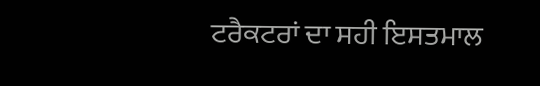ਟਰੈਕਟਰਾਂ ਦਾ ਸਹੀ ਇਸਤਮਾਲ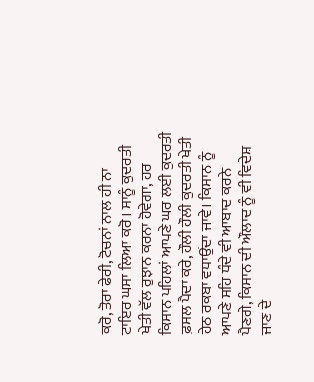ਕਰੋ, ਤੋਰਾ ਫੇਰੀ, ਟੋਚਨਾਂ ਨਾਲ ਹੀ ਨਾ ਟਾਇਰ ਘਸਾ ਲਿਆ ਕਰੋ। ਸਾਨੂੰ ਕੁਦਰਤੀ ਖੇਤੀ ਵੱਲ ਰੁਝਾਨ ਕਰਨਾ ਹੋਵੇਗਾ, ਹਰ ਕਿਸਾਨ ਪਹਿਲਾਂ ਆਪਣੇ ਘਰ ਲਈ ਕੁਦਰਤੀ ਫ਼ਸਲ ਪੈਦਾ ਕਰੇ, ਹੌਲੀ ਹੌਲੀ ਕੁਦਰਤੀ ਖੇਤੀ ਹੇਠ ਰਕਬਾ ਵਧਾਉਂਦਾ ਜਾਵੇ। ਕਿਸਾਨ ਨੂੰ ਆਪਣੇ ਸਹਿ ਧੰਦੇ ਵੀ ਆਬਾਦ ਕਰਨੇ ਪੈਣਗੇ, ਕਿਸਾਨ ਦੀ ਔਲਾਦ ਨੂੰ ਵੀ ਵਿਦੇਸ਼ ਜਾਣ ਦੇ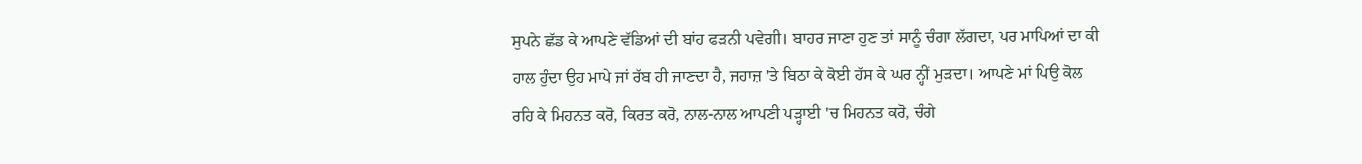ਸੁਪਨੇ ਛੱਡ ਕੇ ਆਪਣੇ ਵੱਡਿਆਂ ਦੀ ਬਾਂਹ ਫੜਨੀ ਪਵੇਗੀ। ਬਾਹਰ ਜਾਣਾ ਹੁਣ ਤਾਂ ਸਾਨੂੰ ਚੰਗਾ ਲੱਗਦਾ, ਪਰ ਮਾਪਿਆਂ ਦਾ ਕੀ ਹਾਲ ਹੁੰਦਾ ਉਹ ਮਾਪੇ ਜਾਂ ਰੱਬ ਹੀ ਜਾਣਦਾ ਹੈ, ਜਹਾਜ਼ 'ਤੇ ਬਿਠਾ ਕੇ ਕੋਈ ਹੱਸ ਕੇ ਘਰ ਨ੍ਹੀਂ ਮੁੜਦਾ। ਆਪਣੇ ਮਾਂ ਪਿਉ ਕੋਲ ਰਹਿ ਕੇ ਮਿਹਨਤ ਕਰੋ, ਕਿਰਤ ਕਰੋ, ਨਾਲ-ਨਾਲ ਆਪਣੀ ਪੜ੍ਹਾਈ 'ਚ ਮਿਹਨਤ ਕਰੋ, ਚੰਗੇ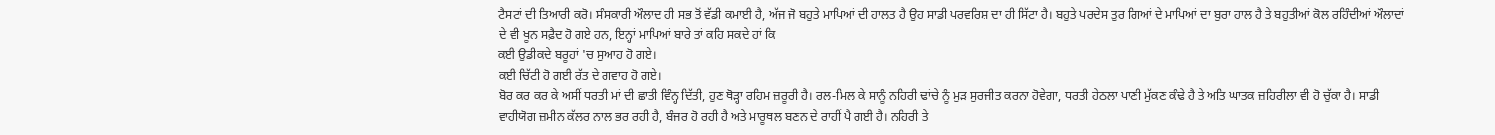ਟੈਸਟਾਂ ਦੀ ਤਿਆਰੀ ਕਰੋ। ਸੰਸਕਾਰੀ ਔਲਾਦ ਹੀ ਸਭ ਤੋਂ ਵੱਡੀ ਕਮਾਈ ਹੈ, ਅੱਜ ਜੋ ਬਹੁਤੇ ਮਾਪਿਆਂ ਦੀ ਹਾਲਤ ਹੈ ਉਹ ਸਾਡੀ ਪਰਵਰਿਸ਼ ਦਾ ਹੀ ਸਿੱਟਾ ਹੈ। ਬਹੁਤੇ ਪਰਦੇਸ ਤੁਰ ਗਿਆਂ ਦੇ ਮਾਪਿਆਂ ਦਾ ਬੁਰਾ ਹਾਲ ਹੈ ਤੇ ਬਹੁਤੀਆਂ ਕੋਲ ਰਹਿੰਦੀਆਂ ਔਲਾਦਾਂ ਦੇ ਵੀ ਖੂਨ ਸਫ਼ੈਦ ਹੋ ਗਏ ਹਨ, ਇਨ੍ਹਾਂ ਮਾਪਿਆਂ ਬਾਰੇ ਤਾਂ ਕਹਿ ਸਕਦੇ ਹਾਂ ਕਿ
ਕਈ ਉਡੀਕਦੇ ਬਰੂਹਾਂ 'ਚ ਸੁਆਹ ਹੋ ਗਏ।
ਕਈ ਚਿੱਟੀ ਹੋ ਗਈ ਰੱਤ ਦੇ ਗਵਾਹ ਹੋ ਗਏ।
ਬੋਰ ਕਰ ਕਰ ਕੇ ਅਸੀਂ ਧਰਤੀ ਮਾਂ ਦੀ ਛਾਤੀ ਵਿੰਨ੍ਹ ਦਿੱਤੀ, ਹੁਣ ਥੋੜ੍ਹਾ ਰਹਿਮ ਜ਼ਰੂਰੀ ਹੈ। ਰਲ-ਮਿਲ ਕੇ ਸਾਨੂੰ ਨਹਿਰੀ ਢਾਂਚੇ ਨੂੰ ਮੁੜ ਸੁਰਜੀਤ ਕਰਨਾ ਹੋਵੇਗਾ, ਧਰਤੀ ਹੇਠਲਾ ਪਾਣੀ ਮੁੱਕਣ ਕੰਢੇ ਹੈ ਤੇ ਅਤਿ ਘਾਤਕ ਜ਼ਹਿਰੀਲਾ ਵੀ ਹੋ ਚੁੱਕਾ ਹੈ। ਸਾਡੀ ਵਾਹੀਯੋਗ ਜ਼ਮੀਨ ਕੱਲਰ ਨਾਲ ਭਰ ਰਹੀ ਹੈ, ਬੰਜਰ ਹੋ ਰਹੀ ਹੈ ਅਤੇ ਮਾਰੂਥਲ ਬਣਨ ਦੇ ਰਾਹੀਂ ਪੈ ਗਈ ਹੈ। ਨਹਿਰੀ ਤੇ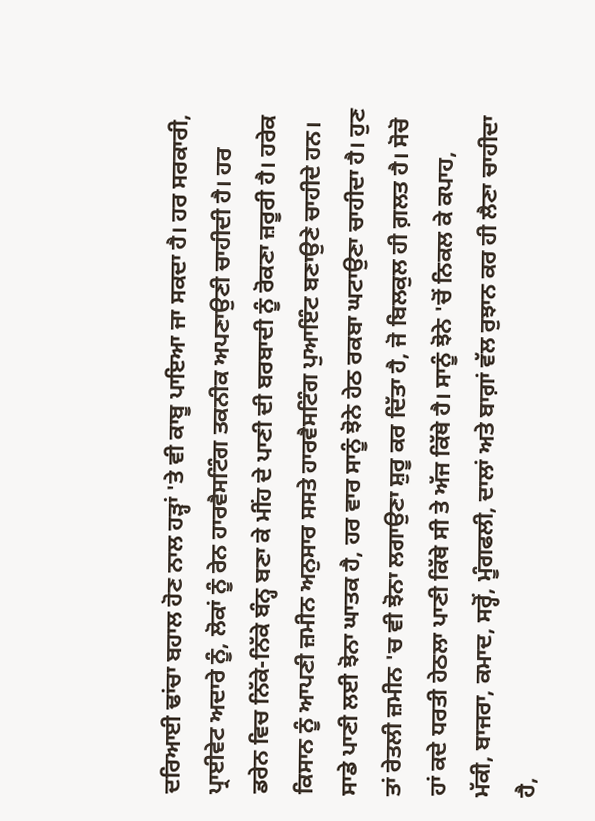ਦਰਿਆਈ ਢਾਂਚਾ ਬਹਾਲ ਹੋਣ ਨਾਲ ਹੜ੍ਹਾਂ 'ਤੇ ਵੀ ਕਾਬੂ ਪਾਇਆ ਜਾ ਸਕਦਾ ਹੈ। ਹਰ ਸਰਕਾਰੀ, ਪ੍ਰਾਈਵੇਟ ਅਦਾਰੇ ਨੂੰ, ਲੋਕਾਂ ਨੂੰ ਰੇਨ ਹਾਰਵੈਸਟਿੰਗ ਤਕਨੀਕ ਅਪਣਾਉਣੀ ਚਾਹੀਦੀ ਹੈ। ਹਰ ਡਰੇਨ ਵਿਚ ਨਿੱਕੇ-ਨਿੱਕੇ ਬੰਨ੍ਹ ਬਣਾ ਕੇ ਮੀਂਹ ਦੇ ਪਾਣੀ ਦੀ ਬਰਬਾਦੀ ਨੂੰ ਰੋਕਣਾ ਜ਼ਰੂਰੀ ਹੈ। ਹਰੇਕ ਕਿਸਾਨ ਨੂੰ ਆਪਣੀ ਜ਼ਮੀਨ ਅਨੁਸਾਰ ਸਸਤੇ ਹਾਰਵੈਸਟਿੰਗ ਪੁਆਇੰਟ ਬਣਾਉਣੇ ਚਾਹੀਦੇ ਹਨ। ਸਾਡੇ ਪਾਣੀ ਲਈ ਝੋਨਾ ਘਾਤਕ ਹੈ, ਹਰ ਵਾਰ ਸਾਨੂੰ ਝੋਨੇ ਹੇਠ ਰਕਬਾ ਘਟਾਉਣਾ ਚਾਹੀਦਾ ਹੈ। ਹੁਣ ਤਾਂ ਰੇਤਲੀ ਜ਼ਮੀਨ 'ਚ ਵੀ ਝੋਨਾ ਲਗਾਉਣਾ ਸ਼ੁਰੂ ਕਰ ਦਿੱਤਾ ਹੈ, ਜੋ ਬਿਲਕੁਲ ਹੀ ਗ਼ਲਤ ਹੈ। ਸੋਚੋ ਹਾਂ ਕਦੇ ਧਰਤੀ ਹੇਠਲਾ ਪਾਣੀ ਕਿੱਥੇ ਸੀ ਤੇ ਅੱਜ ਕਿੱਥੇ ਹੈ। ਸਾਨੂੰ ਝੋਨੇ 'ਚੋਂ ਨਿਕਲ ਕੇ ਕਪਾਹ, ਮੱਕੀ, ਬਾਜਰਾ, ਕਮਾਦ, ਸਰ੍ਹੋਂ, ਮੂੰਗਫਲੀ, ਦਾਲਾਂ ਅਤੇ ਬਾਗ਼ਾਂ ਵੱਲ ਰੁਝਾਨ ਕਰ ਹੀ ਲੈਣਾ ਚਾਹੀਦਾ ਹੈ,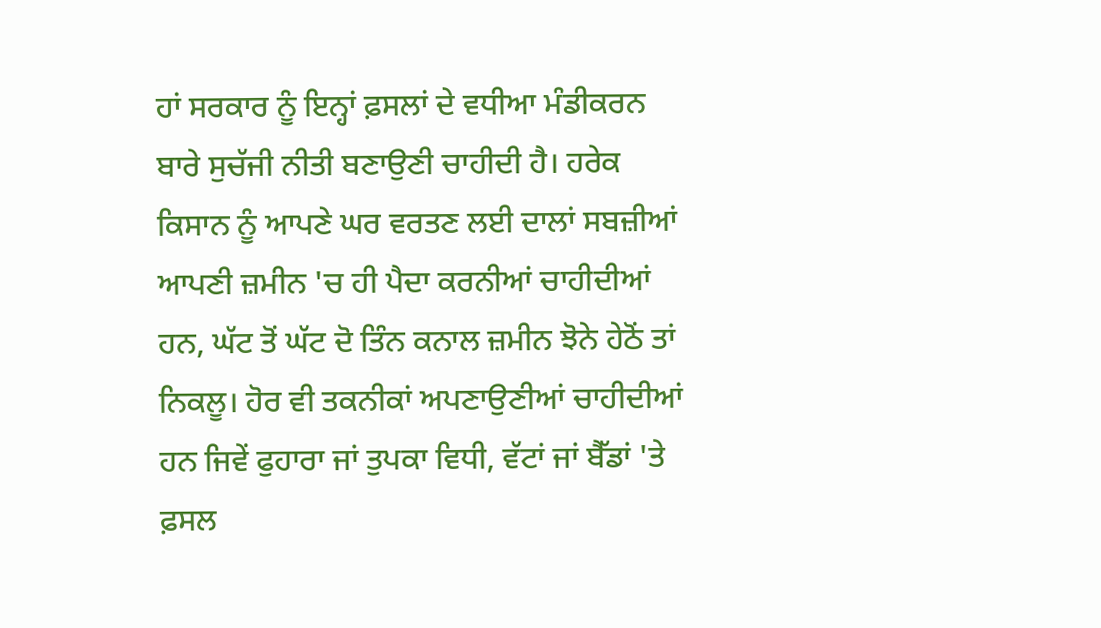ਹਾਂ ਸਰਕਾਰ ਨੂੰ ਇਨ੍ਹਾਂ ਫ਼ਸਲਾਂ ਦੇ ਵਧੀਆ ਮੰਡੀਕਰਨ ਬਾਰੇ ਸੁਚੱਜੀ ਨੀਤੀ ਬਣਾਉਣੀ ਚਾਹੀਦੀ ਹੈ। ਹਰੇਕ ਕਿਸਾਨ ਨੂੰ ਆਪਣੇ ਘਰ ਵਰਤਣ ਲਈ ਦਾਲਾਂ ਸਬਜ਼ੀਆਂ ਆਪਣੀ ਜ਼ਮੀਨ 'ਚ ਹੀ ਪੈਦਾ ਕਰਨੀਆਂ ਚਾਹੀਦੀਆਂ ਹਨ, ਘੱਟ ਤੋਂ ਘੱਟ ਦੋ ਤਿੰਨ ਕਨਾਲ ਜ਼ਮੀਨ ਝੋਨੇ ਹੇਠੋਂ ਤਾਂ ਨਿਕਲੂ। ਹੋਰ ਵੀ ਤਕਨੀਕਾਂ ਅਪਣਾਉਣੀਆਂ ਚਾਹੀਦੀਆਂ ਹਨ ਜਿਵੇਂ ਫੁਹਾਰਾ ਜਾਂ ਤੁਪਕਾ ਵਿਧੀ, ਵੱਟਾਂ ਜਾਂ ਬੈੱਡਾਂ 'ਤੇ ਫ਼ਸਲ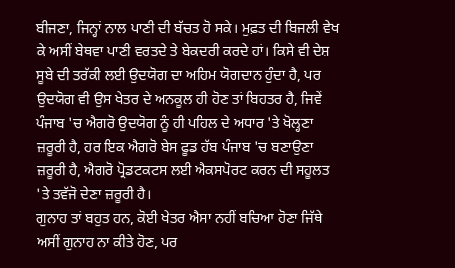ਬੀਜਣਾ, ਜਿਨ੍ਹਾਂ ਨਾਲ ਪਾਣੀ ਦੀ ਬੱਚਤ ਹੋ ਸਕੇ। ਮੁਫ਼ਤ ਦੀ ਬਿਜਲੀ ਵੇਖ ਕੇ ਅਸੀਂ ਬੇਥਵਾ ਪਾਣੀ ਵਰਤਦੇ ਤੇ ਬੇਕਦਰੀ ਕਰਦੇ ਹਾਂ। ਕਿਸੇ ਵੀ ਦੇਸ਼ ਸੂਬੇ ਦੀ ਤਰੱਕੀ ਲਈ ਉਦਯੋਗ ਦਾ ਅਹਿਮ ਯੋਗਦਾਨ ਹੁੰਦਾ ਹੈ, ਪਰ ਉਦਯੋਗ ਵੀ ਉਸ ਖੇਤਰ ਦੇ ਅਨਕੂਲ ਹੀ ਹੋਣ ਤਾਂ ਬਿਹਤਰ ਹੈ, ਜਿਵੇਂ ਪੰਜਾਬ 'ਚ ਐਗਰੋ ਉਦਯੋਗ ਨੂੰ ਹੀ ਪਹਿਲ ਦੇ ਅਧਾਰ 'ਤੇ ਖੋਲ੍ਹਣਾ ਜ਼ਰੂਰੀ ਹੈ, ਹਰ ਇਕ ਐਗਰੋ ਬੇਸ ਫੂਡ ਹੱਬ ਪੰਜਾਬ 'ਚ ਬਣਾਉਣਾ ਜ਼ਰੂਰੀ ਹੈ, ਐਗਰੋ ਪ੍ਰੋਡਟਕਟਸ ਲਈ ਐਕਸਪੋਰਟ ਕਰਨ ਦੀ ਸਹੂਲਤ 'ਤੇ ਤਵੱਜੋ ਦੇਣਾ ਜ਼ਰੂਰੀ ਹੈ।
ਗੁਨਾਹ ਤਾਂ ਬਹੁਤ ਹਨ, ਕੋਈ ਖੇਤਰ ਐਸਾ ਨਹੀਂ ਬਚਿਆ ਹੋਣਾ ਜਿੱਥੇ ਅਸੀਂ ਗੁਨਾਹ ਨਾ ਕੀਤੇ ਹੋਣ, ਪਰ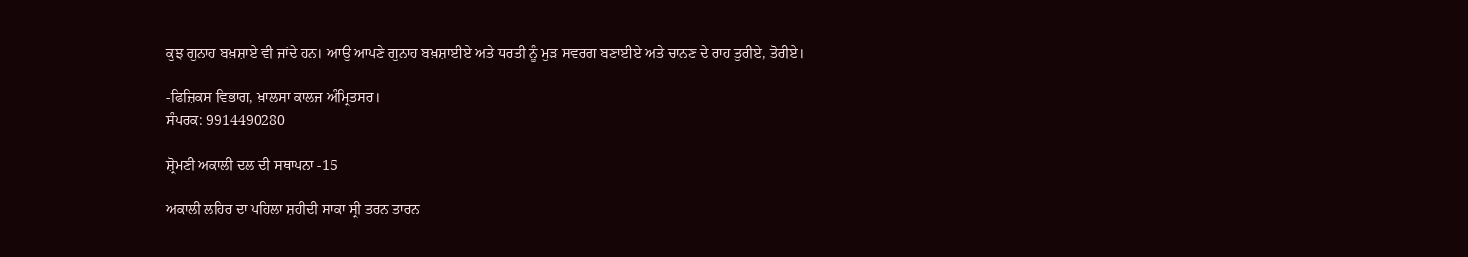ਕੁਝ ਗੁਨਾਹ ਬਖ਼ਸ਼ਾਏ ਵੀ ਜਾਂਦੇ ਹਨ। ਆਉ ਆਪਣੇ ਗੁਨਾਹ ਬਖ਼ਸ਼ਾਈਏ ਅਤੇ ਧਰਤੀ ਨੂੰ ਮੁੜ ਸਵਰਗ ਬਣਾਈਏ ਅਤੇ ਚਾਨਣ ਦੇ ਰਾਹ ਤੁਰੀਏ, ਤੋਰੀਏ।

-ਫਿਜ਼ਿਕਸ ਵਿਭਾਗ, ਖ਼ਾਲਸਾ ਕਾਲਜ ਅੰਮ੍ਰਿਤਸਰ।
ਸੰਪਰਕ: 9914490280

ਸ਼੍ਰੋਮਣੀ ਅਕਾਲੀ ਦਲ ਦੀ ਸਥਾਪਨਾ -15

ਅਕਾਲੀ ਲਹਿਰ ਦਾ ਪਹਿਲਾ ਸ਼ਹੀਦੀ ਸਾਕਾ ਸ੍ਰੀ ਤਰਨ ਤਾਰਨ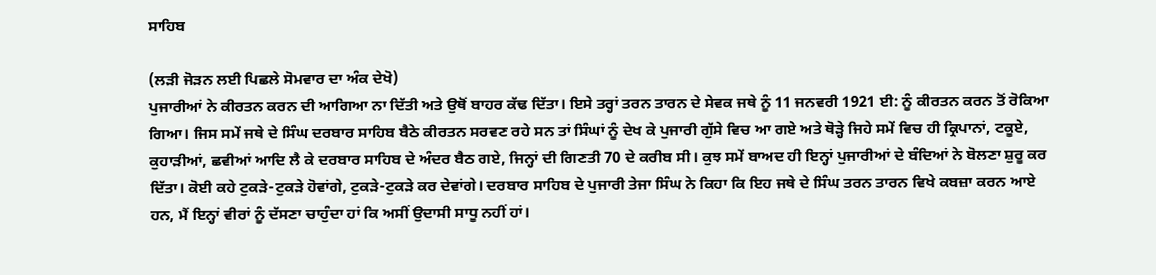ਸਾਹਿਬ

(ਲੜੀ ਜੋੜਨ ਲਈ ਪਿਛਲੇ ਸੋਮਵਾਰ ਦਾ ਅੰਕ ਦੇਖੋ)
ਪੁਜਾਰੀਆਂ ਨੇ ਕੀਰਤਨ ਕਰਨ ਦੀ ਆਗਿਆ ਨਾ ਦਿੱਤੀ ਅਤੇ ਉਥੋਂ ਬਾਹਰ ਕੱਢ ਦਿੱਤਾ। ਇਸੇ ਤਰ੍ਹਾਂ ਤਰਨ ਤਾਰਨ ਦੇ ਸੇਵਕ ਜਥੇ ਨੂੰ 11 ਜਨਵਰੀ 1921 ਈ: ਨੂੰ ਕੀਰਤਨ ਕਰਨ ਤੋਂ ਰੋਕਿਆ ਗਿਆ। ਜਿਸ ਸਮੇਂ ਜਥੇ ਦੇ ਸਿੰਘ ਦਰਬਾਰ ਸਾਹਿਬ ਬੈਠੇ ਕੀਰਤਨ ਸਰਵਣ ਰਹੇ ਸਨ ਤਾਂ ਸਿੰਘਾਂ ਨੂੰ ਦੇਖ ਕੇ ਪੁਜਾਰੀ ਗੁੱਸੇ ਵਿਚ ਆ ਗਏ ਅਤੇ ਥੋੜ੍ਹੇ ਜਿਹੇ ਸਮੇਂ ਵਿਚ ਹੀ ਕ੍ਰਿਪਾਨਾਂ, ਟਕੂਏ, ਕੁਹਾੜੀਆਂ, ਛਵੀਆਂ ਆਦਿ ਲੈ ਕੇ ਦਰਬਾਰ ਸਾਹਿਬ ਦੇ ਅੰਦਰ ਬੈਠ ਗਏ, ਜਿਨ੍ਹਾਂ ਦੀ ਗਿਣਤੀ 70 ਦੇ ਕਰੀਬ ਸੀ। ਕੁਝ ਸਮੇਂ ਬਾਅਦ ਹੀ ਇਨ੍ਹਾਂ ਪੁਜਾਰੀਆਂ ਦੇ ਬੰਦਿਆਂ ਨੇ ਬੋਲਣਾ ਸ਼ੁਰੂ ਕਰ ਦਿੱਤਾ। ਕੋਈ ਕਹੇ ਟੁਕੜੇ-ਟੁਕੜੇ ਹੋਵਾਂਗੇ, ਟੁਕੜੇ-ਟੁਕੜੇ ਕਰ ਦੇਵਾਂਗੇ। ਦਰਬਾਰ ਸਾਹਿਬ ਦੇ ਪੁਜਾਰੀ ਤੇਜਾ ਸਿੰਘ ਨੇ ਕਿਹਾ ਕਿ ਇਹ ਜਥੇ ਦੇ ਸਿੰਘ ਤਰਨ ਤਾਰਨ ਵਿਖੇ ਕਬਜ਼ਾ ਕਰਨ ਆਏ ਹਨ, ਮੈਂ ਇਨ੍ਹਾਂ ਵੀਰਾਂ ਨੂੰ ਦੱਸਣਾ ਚਾਹੁੰਦਾ ਹਾਂ ਕਿ ਅਸੀਂ ਉਦਾਸੀ ਸਾਧੂ ਨਹੀਂ ਹਾਂ।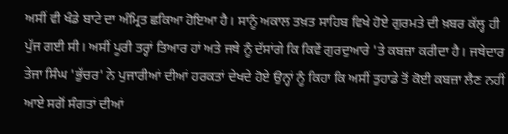ਅਸੀਂ ਵੀ ਖੰਡੇ ਬਾਟੇ ਦਾ ਅੰਮ੍ਰਿਤ ਛਕਿਆ ਹੋਇਆ ਹੈ। ਸਾਨੂੰ ਅਕਾਲ ਤਖ਼ਤ ਸਾਹਿਬ ਵਿਖੇ ਹੋਏ ਗੁਰਮਤੇ ਦੀ ਖ਼ਬਰ ਕੱਲ੍ਹ ਹੀ ਪੁੱਜ ਗਈ ਸੀ। ਅਸੀਂ ਪੂਰੀ ਤਰ੍ਹਾਂ ਤਿਆਰ ਹਾਂ ਅਤੇ ਜਥੇ ਨੂੰ ਦੱਸਾਂਗੇ ਕਿ ਕਿਵੇਂ ਗੁਰਦੁਆਰੇ 'ਤੇ ਕਬਜ਼ਾ ਕਰੀਦਾ ਹੈ। ਜਥੇਦਾਰ ਤੇਜਾ ਸਿੰਘ 'ਭੁੱਚਰ' ਨੇ ਪੁਜਾਰੀਆਂ ਦੀਆਂ ਹਰਕਤਾਂ ਦੇਖਦੇ ਹੋਏ ਉਨ੍ਹਾਂ ਨੂੰ ਕਿਹਾ ਕਿ ਅਸੀਂ ਤੁਹਾਡੇ ਤੋਂ ਕੋਈ ਕਬਜ਼ਾ ਲੈਣ ਨਹੀਂ ਆਏ ਸਗੋਂ ਸੰਗਤਾਂ ਦੀਆਂ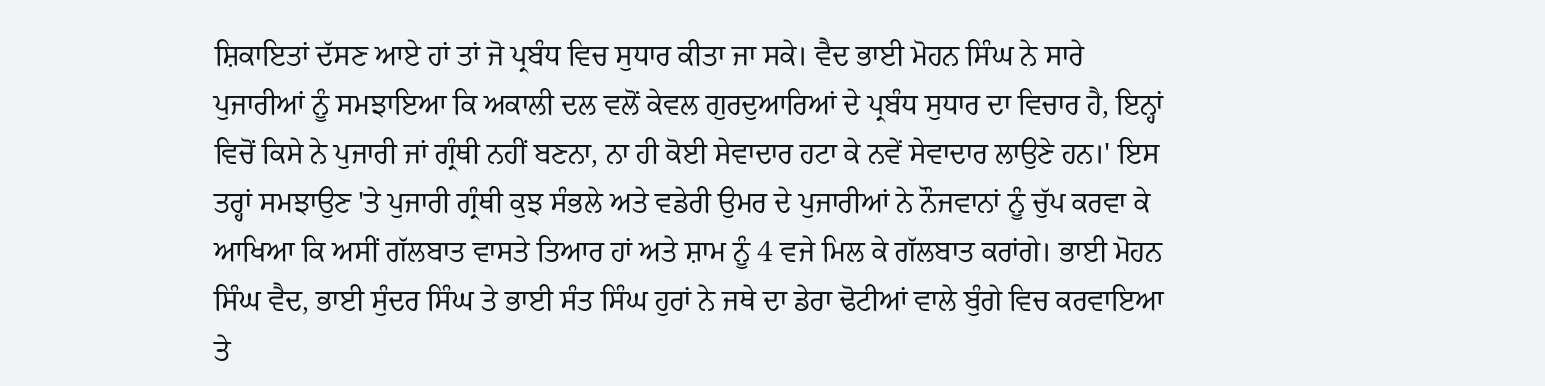ਸ਼ਿਕਾਇਤਾਂ ਦੱਸਣ ਆਏ ਹਾਂ ਤਾਂ ਜੋ ਪ੍ਰਬੰਧ ਵਿਚ ਸੁਧਾਰ ਕੀਤਾ ਜਾ ਸਕੇ। ਵੈਦ ਭਾਈ ਮੋਹਨ ਸਿੰਘ ਨੇ ਸਾਰੇ ਪੁਜਾਰੀਆਂ ਨੂੰ ਸਮਝਾਇਆ ਕਿ ਅਕਾਲੀ ਦਲ ਵਲੋਂ ਕੇਵਲ ਗੁਰਦੁਆਰਿਆਂ ਦੇ ਪ੍ਰਬੰਧ ਸੁਧਾਰ ਦਾ ਵਿਚਾਰ ਹੈ, ਇਨ੍ਹਾਂ ਵਿਚੋਂ ਕਿਸੇ ਨੇ ਪੁਜਾਰੀ ਜਾਂ ਗ੍ਰੰਥੀ ਨਹੀਂ ਬਣਨਾ, ਨਾ ਹੀ ਕੋਈ ਸੇਵਾਦਾਰ ਹਟਾ ਕੇ ਨਵੇਂ ਸੇਵਾਦਾਰ ਲਾਉਣੇ ਹਨ।' ਇਸ ਤਰ੍ਹਾਂ ਸਮਝਾਉਣ 'ਤੇ ਪੁਜਾਰੀ ਗ੍ਰੰਥੀ ਕੁਝ ਸੰਭਲੇ ਅਤੇ ਵਡੇਰੀ ਉਮਰ ਦੇ ਪੁਜਾਰੀਆਂ ਨੇ ਨੌਜਵਾਨਾਂ ਨੂੰ ਚੁੱਪ ਕਰਵਾ ਕੇ ਆਖਿਆ ਕਿ ਅਸੀਂ ਗੱਲਬਾਤ ਵਾਸਤੇ ਤਿਆਰ ਹਾਂ ਅਤੇ ਸ਼ਾਮ ਨੂੰ 4 ਵਜੇ ਮਿਲ ਕੇ ਗੱਲਬਾਤ ਕਰਾਂਗੇ। ਭਾਈ ਮੋਹਨ ਸਿੰਘ ਵੈਦ, ਭਾਈ ਸੁੰਦਰ ਸਿੰਘ ਤੇ ਭਾਈ ਸੰਤ ਸਿੰਘ ਹੁਰਾਂ ਨੇ ਜਥੇ ਦਾ ਡੇਰਾ ਢੋਟੀਆਂ ਵਾਲੇ ਬੁੰਗੇ ਵਿਚ ਕਰਵਾਇਆ ਤੇ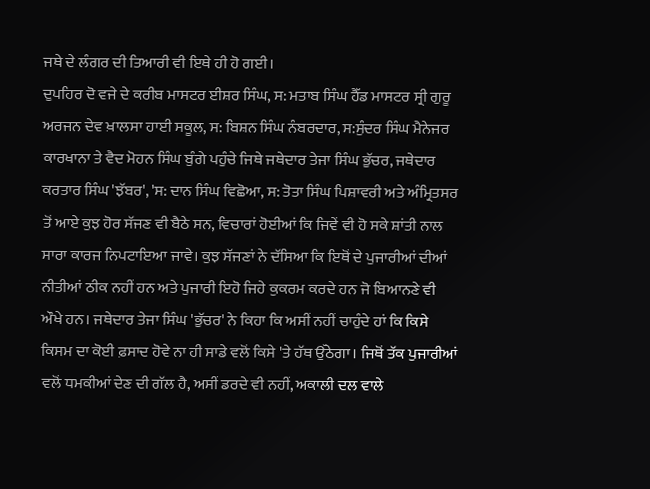ਜਥੇ ਦੇ ਲੰਗਰ ਦੀ ਤਿਆਰੀ ਵੀ ਇਥੇ ਹੀ ਹੋ ਗਈ।
ਦੁਪਹਿਰ ਦੋ ਵਜੇ ਦੇ ਕਰੀਬ ਮਾਸਟਰ ਈਸ਼ਰ ਸਿੰਘ, ਸ: ਮਤਾਬ ਸਿੰਘ ਹੈੱਡ ਮਾਸਟਰ ਸ੍ਰੀ ਗੁਰੂ ਅਰਜਨ ਦੇਵ ਖ਼ਾਲਸਾ ਹਾਈ ਸਕੂਲ, ਸ: ਬਿਸ਼ਨ ਸਿੰਘ ਨੰਬਰਦਾਰ, ਸ:ਸੁੰਦਰ ਸਿੰਘ ਮੈਨੇਜਰ ਕਾਰਖਾਨਾ ਤੇ ਵੈਦ ਮੋਹਨ ਸਿੰਘ ਬੁੰਗੇ ਪਹੁੰਚੇ ਜਿਥੇ ਜਥੇਦਾਰ ਤੇਜਾ ਸਿੰਘ ਭੁੱਚਰ, ਜਥੇਦਾਰ ਕਰਤਾਰ ਸਿੰਘ 'ਝੱਬਰ', 'ਸ: ਦਾਨ ਸਿੰਘ ਵਿਛੋਆ, ਸ: ਤੋਤਾ ਸਿੰਘ ਪਿਸ਼ਾਵਰੀ ਅਤੇ ਅੰਮ੍ਰਿਤਸਰ ਤੋਂ ਆਏ ਕੁਝ ਹੋਰ ਸੱਜਣ ਵੀ ਬੈਠੇ ਸਨ, ਵਿਚਾਰਾਂ ਹੋਈਆਂ ਕਿ ਜਿਵੇਂ ਵੀ ਹੋ ਸਕੇ ਸ਼ਾਂਤੀ ਨਾਲ ਸਾਰਾ ਕਾਰਜ ਨਿਪਟਾਇਆ ਜਾਵੇ। ਕੁਝ ਸੱਜਣਾਂ ਨੇ ਦੱਸਿਆ ਕਿ ਇਥੋਂ ਦੇ ਪੁਜਾਰੀਆਂ ਦੀਆਂ ਨੀਤੀਆਂ ਠੀਕ ਨਹੀਂ ਹਨ ਅਤੇ ਪੁਜਾਰੀ ਇਹੋ ਜਿਹੇ ਕੁਕਰਮ ਕਰਦੇ ਹਨ ਜੋ ਬਿਆਨਣੇ ਵੀ ਔਖੇ ਹਨ। ਜਥੇਦਾਰ ਤੇਜਾ ਸਿੰਘ 'ਭੁੱਚਰ' ਨੇ ਕਿਹਾ ਕਿ ਅਸੀਂ ਨਹੀਂ ਚਾਹੁੰਦੇ ਹਾਂ ਕਿ ਕਿਸੇ ਕਿਸਮ ਦਾ ਕੋਈ ਫ਼ਸਾਦ ਹੋਵੇ ਨਾ ਹੀ ਸਾਡੇ ਵਲੋਂ ਕਿਸੇ 'ਤੇ ਹੱਥ ਉੱਠੇਗਾ। ਜਿਥੋਂ ਤੱਕ ਪੁਜਾਰੀਆਂ ਵਲੋਂ ਧਮਕੀਆਂ ਦੇਣ ਦੀ ਗੱਲ ਹੈ, ਅਸੀਂ ਡਰਦੇ ਵੀ ਨਹੀਂ, ਅਕਾਲੀ ਦਲ ਵਾਲੇ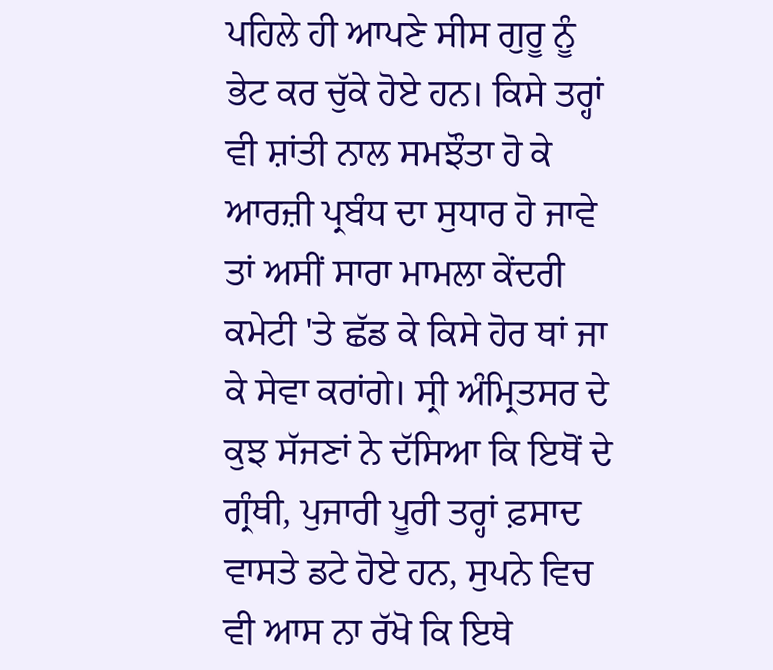ਪਹਿਲੇ ਹੀ ਆਪਣੇ ਸੀਸ ਗੁਰੂ ਨੂੰ ਭੇਟ ਕਰ ਚੁੱਕੇ ਹੋਏ ਹਨ। ਕਿਸੇ ਤਰ੍ਹਾਂ ਵੀ ਸ਼ਾਂਤੀ ਨਾਲ ਸਮਝੌਤਾ ਹੋ ਕੇ ਆਰਜ਼ੀ ਪ੍ਰਬੰਧ ਦਾ ਸੁਧਾਰ ਹੋ ਜਾਵੇ ਤਾਂ ਅਸੀਂ ਸਾਰਾ ਮਾਮਲਾ ਕੇਂਦਰੀ ਕਮੇਟੀ 'ਤੇ ਛੱਡ ਕੇ ਕਿਸੇ ਹੋਰ ਥਾਂ ਜਾ ਕੇ ਸੇਵਾ ਕਰਾਂਗੇ। ਸ੍ਰੀ ਅੰਮ੍ਰਿਤਸਰ ਦੇ ਕੁਝ ਸੱਜਣਾਂ ਨੇ ਦੱਸਿਆ ਕਿ ਇਥੋਂ ਦੇ ਗ੍ਰੰਥੀ, ਪੁਜਾਰੀ ਪੂਰੀ ਤਰ੍ਹਾਂ ਫ਼ਸਾਦ ਵਾਸਤੇ ਡਟੇ ਹੋਏ ਹਨ, ਸੁਪਨੇ ਵਿਚ ਵੀ ਆਸ ਨਾ ਰੱਖੋ ਕਿ ਇਥੇ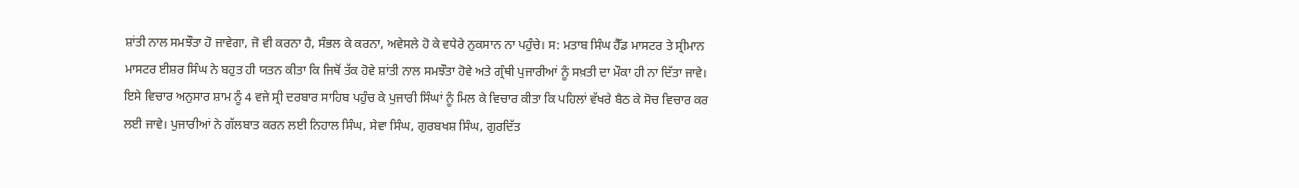ਸ਼ਾਂਤੀ ਨਾਲ ਸਮਝੌਤਾ ਹੋ ਜਾਵੇਗਾ, ਜੋ ਵੀ ਕਰਨਾ ਹੈ, ਸੰਭਲ ਕੇ ਕਰਨਾ, ਅਵੇਸਲੇ ਹੋ ਕੇ ਵਧੇਰੇ ਨੁਕਸਾਨ ਨਾ ਪਹੁੰਚੇ। ਸ: ਮਤਾਬ ਸਿੰਘ ਹੈੱਡ ਮਾਸਟਰ ਤੇ ਸ੍ਰੀਮਾਨ ਮਾਸਟਰ ਈਸ਼ਰ ਸਿੰਘ ਨੇ ਬਹੁਤ ਹੀ ਯਤਨ ਕੀਤਾ ਕਿ ਜਿਥੋਂ ਤੱਕ ਹੋਵੇ ਸ਼ਾਂਤੀ ਨਾਲ ਸਮਝੌਤਾ ਹੋਵੇ ਅਤੇ ਗ੍ਰੰਥੀ ਪੁਜਾਰੀਆਂ ਨੂੰ ਸਖ਼ਤੀ ਦਾ ਮੌਕਾ ਹੀ ਨਾ ਦਿੱਤਾ ਜਾਵੇ।
ਇਸੇ ਵਿਚਾਰ ਅਨੁਸਾਰ ਸ਼ਾਮ ਨੂੰ 4 ਵਜੇ ਸ੍ਰੀ ਦਰਬਾਰ ਸਾਹਿਬ ਪਹੁੰਚ ਕੇ ਪੁਜਾਰੀ ਸਿੰਘਾਂ ਨੂੰ ਮਿਲ ਕੇ ਵਿਚਾਰ ਕੀਤਾ ਕਿ ਪਹਿਲਾਂ ਵੱਖਰੇ ਬੈਠ ਕੇ ਸੋਚ ਵਿਚਾਰ ਕਰ ਲਈ ਜਾਵੇ। ਪੁਜਾਰੀਆਂ ਨੇ ਗੱਲਬਾਤ ਕਰਨ ਲਈ ਨਿਹਾਲ ਸਿੰਘ, ਸੇਵਾ ਸਿੰਘ, ਗੁਰਬਖਸ਼ ਸਿੰਘ, ਗੁਰਦਿੱਤ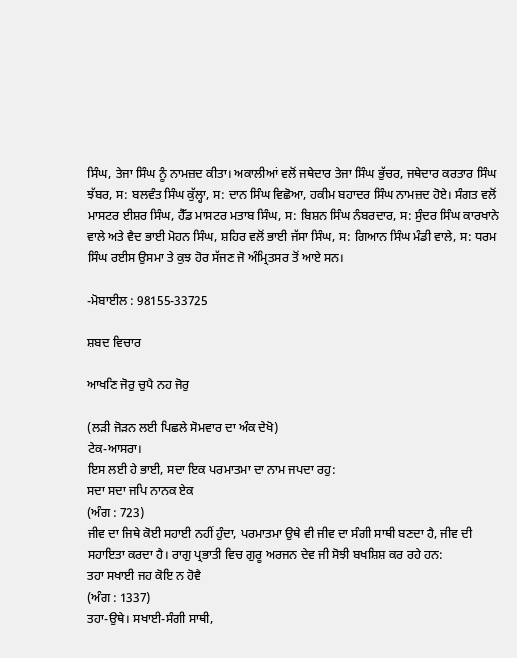ਸਿੰਘ, ਤੇਜਾ ਸਿੰਘ ਨੂੰ ਨਾਮਜ਼ਦ ਕੀਤਾ। ਅਕਾਲੀਆਂ ਵਲੋਂ ਜਥੇਦਾਰ ਤੇਜਾ ਸਿੰਘ ਭੁੱਚਰ, ਜਥੇਦਾਰ ਕਰਤਾਰ ਸਿੰਘ ਝੱਬਰ, ਸ: ਬਲਵੰਤ ਸਿੰਘ ਕੁੱਲ੍ਹਾ, ਸ: ਦਾਨ ਸਿੰਘ ਵਿਛੋਆ, ਹਕੀਮ ਬਹਾਦਰ ਸਿੰਘ ਨਾਮਜ਼ਦ ਹੋਏ। ਸੰਗਤ ਵਲੋਂ ਮਾਸਟਰ ਈਸ਼ਰ ਸਿੰਘ, ਹੈੱਡ ਮਾਸਟਰ ਮਤਾਬ ਸਿੰਘ, ਸ: ਬਿਸ਼ਨ ਸਿੰਘ ਨੰਬਰਦਾਰ, ਸ: ਸੁੰਦਰ ਸਿੰਘ ਕਾਰਖਾਨੇ ਵਾਲੇ ਅਤੇ ਵੈਦ ਭਾਈ ਮੋਹਨ ਸਿੰਘ, ਸ਼ਹਿਰ ਵਲੋਂ ਭਾਈ ਜੱਸਾ ਸਿੰਘ, ਸ: ਗਿਆਨ ਸਿੰਘ ਮੰਡੀ ਵਾਲੇ, ਸ: ਧਰਮ ਸਿੰਘ ਰਈਸ ਉਸਮਾ ਤੇ ਕੁਝ ਹੋਰ ਸੱਜਣ ਜੋ ਅੰਮ੍ਰਿਤਸਰ ਤੋਂ ਆਏ ਸਨ।

-ਮੋਬਾਈਲ : 98155-33725

ਸ਼ਬਦ ਵਿਚਾਰ

ਆਖਣਿ ਜੋਰੁ ਚੁਪੈ ਨਹ ਜੋਰੁ

(ਲੜੀ ਜੋੜਨ ਲਈ ਪਿਛਲੇ ਸੋਮਵਾਰ ਦਾ ਅੰਕ ਦੇਖੋ)
ਟੇਕ-ਆਸਰਾ।
ਇਸ ਲਈ ਹੇ ਭਾਈ, ਸਦਾ ਇਕ ਪਰਮਾਤਮਾ ਦਾ ਨਾਮ ਜਪਦਾ ਰਹੁ:
ਸਦਾ ਸਦਾ ਜਪਿ ਨਾਨਕ ਏਕ
(ਅੰਗ : 723)
ਜੀਵ ਦਾ ਜਿਥੇ ਕੋਈ ਸਹਾਈ ਨਹੀਂ ਹੁੰਦਾ, ਪਰਮਾਤਮਾ ਉਥੇ ਵੀ ਜੀਵ ਦਾ ਸੰਗੀ ਸਾਥੀ ਬਣਦਾ ਹੈ, ਜੀਵ ਦੀ ਸਹਾਇਤਾ ਕਰਦਾ ਹੈ। ਰਾਗੁ ਪ੍ਰਭਾਤੀ ਵਿਚ ਗੁਰੂ ਅਰਜਨ ਦੇਵ ਜੀ ਸੋਝੀ ਬਖਸ਼ਿਸ਼ ਕਰ ਰਹੇ ਹਨ:
ਤਹਾ ਸਖਾਈ ਜਹ ਕੋਇ ਨ ਹੋਵੈ
(ਅੰਗ : 1337)
ਤਹਾ-ਉਥੇ। ਸਖਾਈ-ਸੰਗੀ ਸਾਥੀ,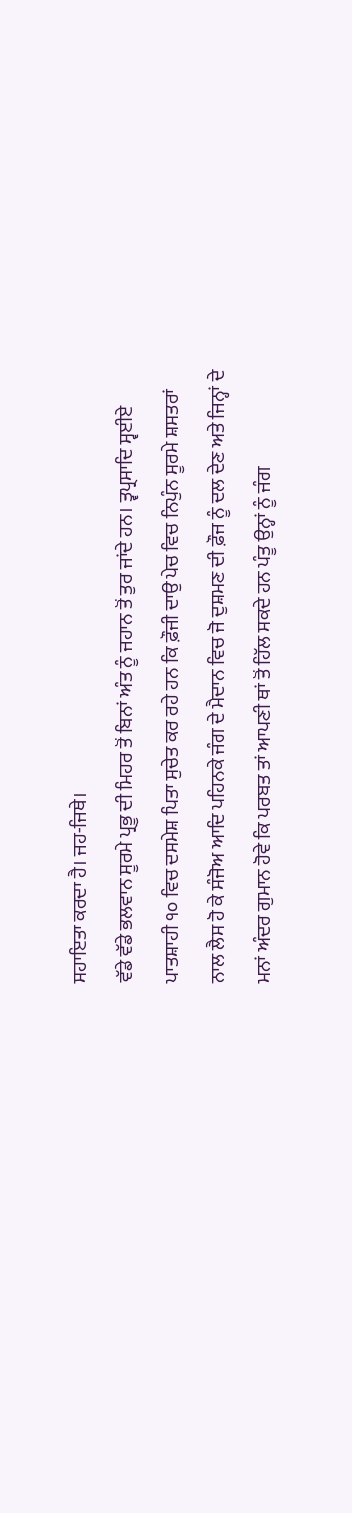ਸਹਾਇਤਾ ਕਰਦਾ ਹੈ। ਜਹ-ਜਿਥੇ।
ਵੱਡੇ ਵੱਡੇ ਭਲਵਾਨ ਸੂਰਮੇ ਪ੍ਰਭੂ ਦੀ ਮਿਹਰ ਤੋਂ ਬਿਨਾਂ ਅੰਤ ਨੂੰ ਜਹਾਨ ਤੋਂ ਤੁਰ ਜਾਂਦੇ ਹਨ। ਤ੍ਵਪ੍ਰਸਾਦਿ ਸ੍ਵਈਏ ਪਾਤਸ਼ਾਹੀ ੧੦ ਵਿਚ ਦਸਮੇਸ਼ ਪਿਤਾ ਸੁਚੇਤ ਕਰ ਰਹੇ ਹਨ ਕਿ ਫ਼ੌਜੀ ਦਾਉ ਪੇਚ ਵਿਚ ਨਿਪੁੰਨ ਸੂਰਮੇ ਸ਼ਸਤਰਾਂ ਨਾਲ ਲੈਸ ਹੋ ਕੇ ਸੰਜੋਅ ਆਦਿ ਪਹਿਨਕੇ ਜੰਗ ਦੇ ਮੈਦਾਨ ਵਿਚ ਜੋ ਦੁਸ਼ਮਣ ਦੀ ਫ਼ੌਜ ਨੂੰ ਦਲ ਦੇਣ ਅਤੇ ਜਿਨ੍ਹਾਂ ਦੇ ਮਨਾਂ ਅੰਦਰ ਗੁਮਾਨ ਹੋਵੇ ਕਿ ਪਰਬਤ ਤਾਂ ਆਪਣੀ ਥਾਂ ਤੋਂ ਹਿੱਲ ਸਕਦੇ ਹਨ ਪੰਤੂ ਉਨ੍ਹਾਂ ਨੂੰ ਜੰਗ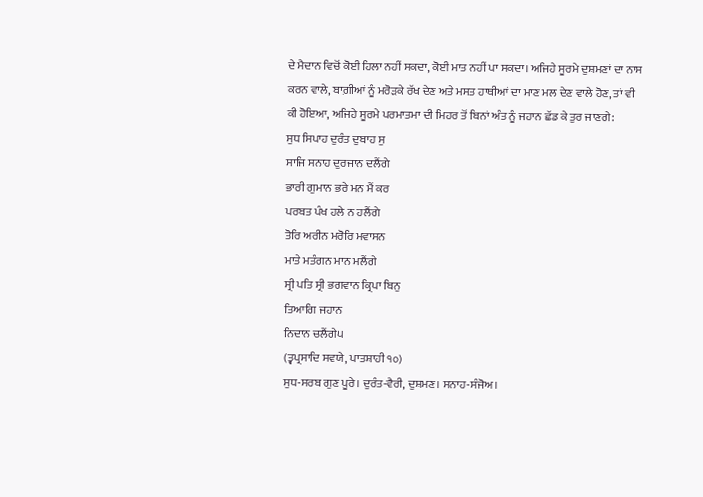ਦੇ ਮੈਦਾਨ ਵਿਚੋਂ ਕੋਈ ਹਿਲਾ ਨਹੀਂ ਸਕਦਾ, ਕੋਈ ਮਾਤ ਨਹੀਂ ਪਾ ਸਕਦਾ। ਅਜਿਹੇ ਸੂਰਮੇ ਦੁਸ਼ਮਣਾਂ ਦਾ ਨਾਸ ਕਰਨ ਵਾਲੇ, ਬਾਗ਼ੀਆਂ ਨੂੰ ਮਰੋੜਕੇ ਰੱਖ ਦੇਣ ਅਤੇ ਮਸਤ ਹਾਥੀਆਂ ਦਾ ਮਾਣ ਮਲ ਦੇਣ ਵਾਲੇ ਹੋਣ, ਤਾਂ ਵੀ ਕੀ ਹੋਇਆ, ਅਜਿਹੇ ਸੂਰਮੇ ਪਰਮਾਤਮਾ ਦੀ ਮਿਹਰ ਤੋਂ ਬਿਨਾਂ ਅੰਤ ਨੂੰ ਜਹਾਨ ਛੱਡ ਕੇ ਤੁਰ ਜਾਣਗੇ:
ਸੁਧ ਸਿਪਾਹ ਦੁਰੰਤ ਦੁਬਾਹ ਸੁ
ਸਾਜਿ ਸਨਾਹ ਦੁਰਜਾਨ ਦਲੈਂਗੇ
ਭਾਰੀ ਗੁਮਾਨ ਭਰੇ ਮਨ ਮੈਂ ਕਰ
ਪਰਬਤ ਪੰਖ ਹਲੇ ਨ ਹਲੈਂਗੇ
ਤੋਰਿ ਅਰੀਨ ਮਰੋਰਿ ਮਵਾਸਨ
ਮਾਤੇ ਮਤੰਗਨ ਮਾਨ ਮਲੈਂਗੇ
ਸ੍ਰੀ ਪਤਿ ਸ੍ਰੀ ਭਗਵਾਨ ਕ੍ਰਿਪਾ ਬਿਨੁ
ਤਿਆਗਿ ਜਹਾਨ
ਨਿਦਾਨ ਚਲੈਂਗੇ੫
(ਤ੍ਵਪ੍ਰਸਾਦਿ ਸਵਯੇ, ਪਾਤਸ਼ਾਹੀ ੧੦)
ਸੁਧ-ਸਰਬ ਗੁਣ ਪੂਰੇ। ਦੁਰੰਤ-ਵੈਰੀ, ਦੁਸ਼ਮਣ। ਸਨਾਹ-ਸੰਜੋਅ।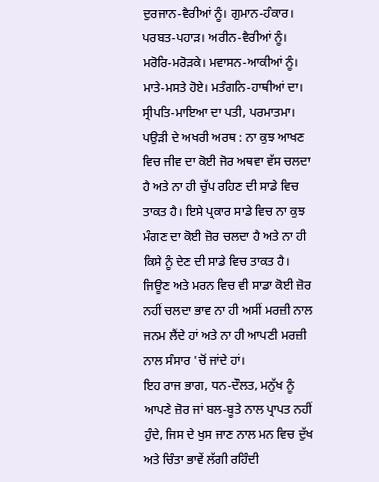ਦੁਰਜਾਨ-ਵੈਰੀਆਂ ਨੂੰ। ਗੁਮਾਨ-ਹੰਕਾਰ। ਪਰਬਤ-ਪਹਾੜ। ਅਰੀਨ-ਵੈਰੀਆਂ ਨੂੰ। ਮਰੋਰਿ-ਮਰੋੜਕੇ। ਮਵਾਸਨ-ਆਕੀਆਂ ਨੂੰ। ਮਾਤੇ-ਮਸਤੇ ਹੋਏ। ਮਤੰਗਨਿ-ਹਾਥੀਆਂ ਦਾ। ਸ੍ਰੀਪਤਿ-ਮਾਇਆ ਦਾ ਪਤੀ, ਪਰਮਾਤਮਾ।
ਪਉੜੀ ਦੇ ਅਖਰੀ ਅਰਥ : ਨਾ ਕੁਝ ਆਖਣ ਵਿਚ ਜੀਵ ਦਾ ਕੋਈ ਜੋਰ ਅਥਵਾ ਵੱਸ ਚਲਦਾ ਹੈ ਅਤੇ ਨਾ ਹੀ ਚੁੱਪ ਰਹਿਣ ਦੀ ਸਾਡੇ ਵਿਚ ਤਾਕਤ ਹੈ। ਇਸੇ ਪ੍ਰਕਾਰ ਸਾਡੇ ਵਿਚ ਨਾ ਕੁਝ ਮੰਗਣ ਦਾ ਕੋਈ ਜ਼ੋਰ ਚਲਦਾ ਹੈ ਅਤੇ ਨਾ ਹੀ ਕਿਸੇ ਨੂੰ ਦੇਣ ਦੀ ਸਾਡੇ ਵਿਚ ਤਾਕਤ ਹੈ।
ਜਿਊਣ ਅਤੇ ਮਰਨ ਵਿਚ ਵੀ ਸਾਡਾ ਕੋਈ ਜ਼ੋਰ ਨਹੀਂ ਚਲਦਾ ਭਾਵ ਨਾ ਹੀ ਅਸੀਂ ਮਰਜ਼ੀ ਨਾਲ ਜਨਮ ਲੈਂਦੇ ਹਾਂ ਅਤੇ ਨਾ ਹੀ ਆਪਣੀ ਮਰਜ਼ੀ ਨਾਲ ਸੰਸਾਰ 'ਚੋਂ ਜਾਂਦੇ ਹਾਂ।
ਇਹ ਰਾਜ ਭਾਗ, ਧਨ-ਦੌਲਤ, ਮਨੁੱਖ ਨੂੰ ਆਪਣੇ ਜ਼ੋਰ ਜਾਂ ਬਲ-ਬੂਤੇ ਨਾਲ ਪ੍ਰਾਪਤ ਨਹੀਂ ਹੁੰਦੇ, ਜਿਸ ਦੇ ਖੁਸ ਜਾਣ ਨਾਲ ਮਨ ਵਿਚ ਦੁੱਖ ਅਤੇ ਚਿੰਤਾ ਭਾਵੇਂ ਲੱਗੀ ਰਹਿੰਦੀ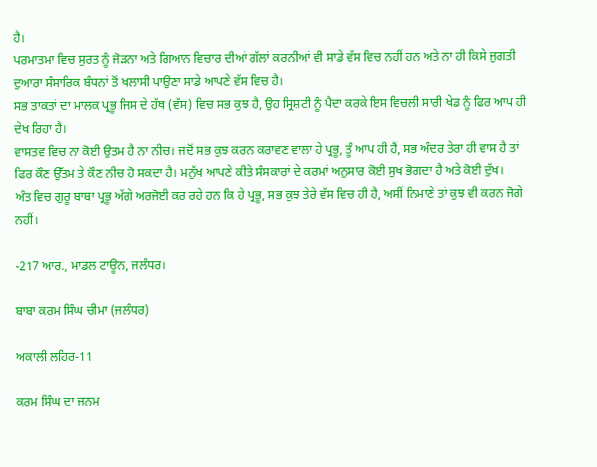ਹੈ।
ਪਰਮਾਤਮਾ ਵਿਚ ਸੁਰਤ ਨੂੰ ਜੋੜਨਾ ਅਤੇ ਗਿਆਨ ਵਿਚਾਰ ਦੀਆਂ ਗੱਲਾਂ ਕਰਨੀਆਂ ਵੀ ਸਾਡੇ ਵੱਸ ਵਿਚ ਨਹੀਂ ਹਨ ਅਤੇ ਨਾ ਹੀ ਕਿਸੇ ਜੁਗਤੀ ਦੁਆਰਾ ਸੰਸਾਰਿਕ ਬੰਧਨਾਂ ਤੋਂ ਖਲਾਸੀ ਪਾਉਣਾ ਸਾਡੇ ਆਪਣੇ ਵੱਸ ਵਿਚ ਹੈ।
ਸਭ ਤਾਕਤਾਂ ਦਾ ਮਾਲਕ ਪ੍ਰਭੂ ਜਿਸ ਦੇ ਹੱਥ (ਵੱਸ) ਵਿਚ ਸਭ ਕੁਝ ਹੈ, ਉਹ ਸ੍ਰਿਸ਼ਟੀ ਨੂੰ ਪੈਦਾ ਕਰਕੇ ਇਸ ਵਿਚਲੀ ਸਾਰੀ ਖੇਡ ਨੂੰ ਫਿਰ ਆਪ ਹੀ ਦੇਖ ਰਿਹਾ ਹੈ।
ਵਾਸਤਵ ਵਿਚ ਨਾ ਕੋਈ ਉਤਮ ਹੈ ਨਾ ਨੀਚ। ਜਦੋਂ ਸਭ ਕੁਝ ਕਰਨ ਕਰਾਵਣ ਵਾਲਾ ਹੇ ਪ੍ਰਭੂ, ਤੂੰ ਆਪ ਹੀ ਹੈਂ, ਸਭ ਅੰਦਰ ਤੇਰਾ ਹੀ ਵਾਸ ਹੈ ਤਾਂ ਫਿਰ ਕੌਣ ਉੱਤਮ ਤੇ ਕੌਣ ਨੀਚ ਹੋ ਸਕਦਾ ਹੈ। ਮਨੁੱਖ ਆਪਣੇ ਕੀਤੇ ਸੰਸਕਾਰਾਂ ਦੇ ਕਰਮਾਂ ਅਨੁਸਾਰ ਕੋਈ ਸੁਖ ਭੋਗਦਾ ਹੈ ਅਤੇ ਕੋਈ ਦੁੱਖ।
ਅੰਤ ਵਿਚ ਗੁਰੂ ਬਾਬਾ ਪ੍ਰਭੂ ਅੱਗੇ ਅਰਜੋਈ ਕਰ ਰਹੇ ਹਨ ਕਿ ਹੇ ਪ੍ਰਭੂ, ਸਭ ਕੁਝ ਤੇਰੇ ਵੱਸ ਵਿਚ ਹੀ ਹੈ, ਅਸੀਂ ਨਿਮਾਣੇ ਤਾਂ ਕੁਝ ਵੀ ਕਰਨ ਜੋਗੇ ਨਹੀਂ।

-217 ਆਰ., ਮਾਡਲ ਟਾਊਨ, ਜਲੰਧਰ।

ਬਾਬਾ ਕਰਮ ਸਿੰਘ ਚੀਮਾ (ਜਲੰਧਰ)

ਅਕਾਲੀ ਲਹਿਰ-11

ਕਰਮ ਸਿੰਘ ਦਾ ਜਨਮ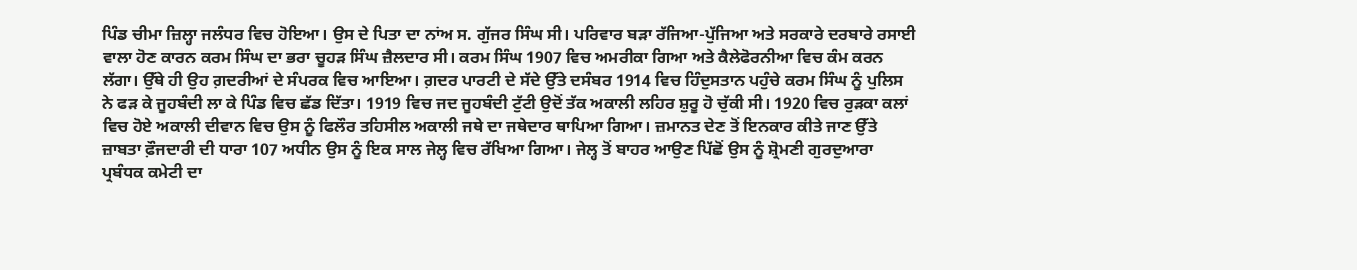ਪਿੰਡ ਚੀਮਾ ਜ਼ਿਲ੍ਹਾ ਜਲੰਧਰ ਵਿਚ ਹੋਇਆ। ਉਸ ਦੇ ਪਿਤਾ ਦਾ ਨਾਂਅ ਸ. ਗੁੱਜਰ ਸਿੰਘ ਸੀ। ਪਰਿਵਾਰ ਬੜਾ ਰੱਜਿਆ-ਪੁੱਜਿਆ ਅਤੇ ਸਰਕਾਰੇ ਦਰਬਾਰੇ ਰਸਾਈ ਵਾਲਾ ਹੋਣ ਕਾਰਨ ਕਰਮ ਸਿੰਘ ਦਾ ਭਰਾ ਚੂਹੜ ਸਿੰਘ ਜ਼ੈਲਦਾਰ ਸੀ। ਕਰਮ ਸਿੰਘ 1907 ਵਿਚ ਅਮਰੀਕਾ ਗਿਆ ਅਤੇ ਕੈਲੇਫੋਰਨੀਆ ਵਿਚ ਕੰਮ ਕਰਨ ਲੱਗਾ। ਉੱਥੇ ਹੀ ਉਹ ਗ਼ਦਰੀਆਂ ਦੇ ਸੰਪਰਕ ਵਿਚ ਆਇਆ। ਗ਼ਦਰ ਪਾਰਟੀ ਦੇ ਸੱਦੇ ਉੱਤੇ ਦਸੰਬਰ 1914 ਵਿਚ ਹਿੰਦੁਸਤਾਨ ਪਹੁੰਚੇ ਕਰਮ ਸਿੰਘ ਨੂੰ ਪੁਲਿਸ ਨੇ ਫੜ ਕੇ ਜੂਹਬੰਦੀ ਲਾ ਕੇ ਪਿੰਡ ਵਿਚ ਛੱਡ ਦਿੱਤਾ। 1919 ਵਿਚ ਜਦ ਜੂਹਬੰਦੀ ਟੁੱਟੀ ਉਦੋਂ ਤੱਕ ਅਕਾਲੀ ਲਹਿਰ ਸ਼ੁਰੂ ਹੋ ਚੁੱਕੀ ਸੀ। 1920 ਵਿਚ ਰੁੜਕਾ ਕਲਾਂ ਵਿਚ ਹੋਏ ਅਕਾਲੀ ਦੀਵਾਨ ਵਿਚ ਉਸ ਨੂੰ ਫਿਲੌਰ ਤਹਿਸੀਲ ਅਕਾਲੀ ਜਥੇ ਦਾ ਜਥੇਦਾਰ ਥਾਪਿਆ ਗਿਆ। ਜ਼ਮਾਨਤ ਦੇਣ ਤੋਂ ਇਨਕਾਰ ਕੀਤੇ ਜਾਣ ਉੱਤੇ ਜ਼ਾਬਤਾ ਫ਼ੌਜਦਾਰੀ ਦੀ ਧਾਰਾ 107 ਅਧੀਨ ਉਸ ਨੂੰ ਇਕ ਸਾਲ ਜੇਲ੍ਹ ਵਿਚ ਰੱਖਿਆ ਗਿਆ। ਜੇਲ੍ਹ ਤੋਂ ਬਾਹਰ ਆਉਣ ਪਿੱਛੋਂ ਉਸ ਨੂੰ ਸ਼੍ਰੋਮਣੀ ਗੁਰਦੁਆਰਾ ਪ੍ਰਬੰਧਕ ਕਮੇਟੀ ਦਾ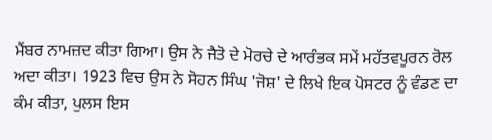ਮੈਂਬਰ ਨਾਮਜ਼ਦ ਕੀਤਾ ਗਿਆ। ਉਸ ਨੇ ਜੈਤੋ ਦੇ ਮੋਰਚੇ ਦੇ ਆਰੰਭਕ ਸਮੇਂ ਮਹੱਤਵਪੂਰਨ ਰੋਲ ਅਦਾ ਕੀਤਾ। 1923 ਵਿਚ ਉਸ ਨੇ ਸੋਹਨ ਸਿੰਘ 'ਜੋਸ਼' ਦੇ ਲਿਖੇ ਇਕ ਪੋਸਟਰ ਨੂੰ ਵੰਡਣ ਦਾ ਕੰਮ ਕੀਤਾ, ਪੁਲਸ ਇਸ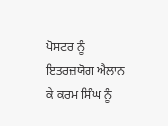ਪੋਸਟਰ ਨੂੰ ਇਤਰਜ਼ਯੋਗ ਐਲਾਨ ਕੇ ਕਰਮ ਸਿੰਘ ਨੂੰ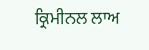ਕ੍ਰਿਮੀਨਲ ਲਾਅ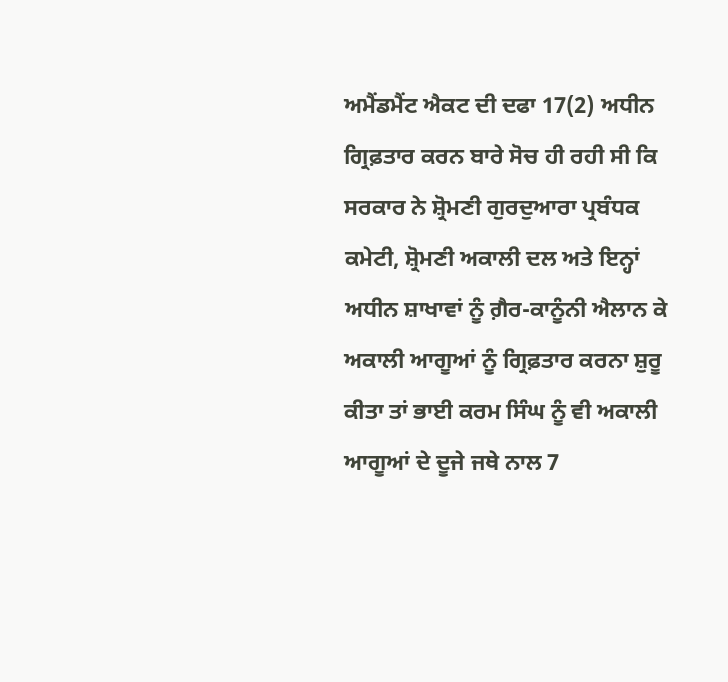ਅਮੈਂਡਮੈਂਟ ਐਕਟ ਦੀ ਦਫਾ 17(2) ਅਧੀਨ ਗ੍ਰਿਫ਼ਤਾਰ ਕਰਨ ਬਾਰੇ ਸੋਚ ਹੀ ਰਹੀ ਸੀ ਕਿ ਸਰਕਾਰ ਨੇ ਸ਼੍ਰੋਮਣੀ ਗੁਰਦੁਆਰਾ ਪ੍ਰਬੰਧਕ ਕਮੇਟੀ, ਸ਼੍ਰੋਮਣੀ ਅਕਾਲੀ ਦਲ ਅਤੇ ਇਨ੍ਹਾਂ ਅਧੀਨ ਸ਼ਾਖਾਵਾਂ ਨੂੰ ਗ਼ੈਰ-ਕਾਨੂੰਨੀ ਐਲਾਨ ਕੇ ਅਕਾਲੀ ਆਗੂਆਂ ਨੂੰ ਗ੍ਰਿਫ਼ਤਾਰ ਕਰਨਾ ਸ਼ੁਰੂ ਕੀਤਾ ਤਾਂ ਭਾਈ ਕਰਮ ਸਿੰਘ ਨੂੰ ਵੀ ਅਕਾਲੀ ਆਗੂਆਂ ਦੇ ਦੂਜੇ ਜਥੇ ਨਾਲ 7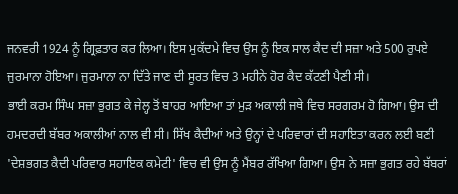ਜਨਵਰੀ 1924 ਨੂੰ ਗ੍ਰਿਫ਼ਤਾਰ ਕਰ ਲਿਆ। ਇਸ ਮੁਕੱਦਮੇ ਵਿਚ ਉਸ ਨੂੰ ਇਕ ਸਾਲ ਕੈਦ ਦੀ ਸਜ਼ਾ ਅਤੇ 500 ਰੁਪਏ ਜੁਰਮਾਨਾ ਹੋਇਆ। ਜੁਰਮਾਨਾ ਨਾ ਦਿੱਤੇ ਜਾਣ ਦੀ ਸੂਰਤ ਵਿਚ 3 ਮਹੀਨੇ ਹੋਰ ਕੈਦ ਕੱਟਣੀ ਪੈਣੀ ਸੀ।
ਭਾਈ ਕਰਮ ਸਿੰਘ ਸਜ਼ਾ ਭੁਗਤ ਕੇ ਜੇਲ੍ਹ ਤੋਂ ਬਾਹਰ ਆਇਆ ਤਾਂ ਮੁੜ ਅਕਾਲੀ ਜਥੇ ਵਿਚ ਸਰਗਰਮ ਹੋ ਗਿਆ। ਉਸ ਦੀ ਹਮਦਰਦੀ ਬੱਬਰ ਅਕਾਲੀਆਂ ਨਾਲ ਵੀ ਸੀ। ਸਿੱਖ ਕੈਦੀਆਂ ਅਤੇ ਉਨ੍ਹਾਂ ਦੇ ਪਰਿਵਾਰਾਂ ਦੀ ਸਹਾਇਤਾ ਕਰਨ ਲਈ ਬਣੀ 'ਦੇਸ਼ਭਗਤ ਕੈਦੀ ਪਰਿਵਾਰ ਸਹਾਇਕ ਕਮੇਟੀ' ਵਿਚ ਵੀ ਉਸ ਨੂੰ ਮੈਂਬਰ ਰੱਖਿਆ ਗਿਆ। ਉਸ ਨੇ ਸਜ਼ਾ ਭੁਗਤ ਰਹੇ ਬੱਬਰਾਂ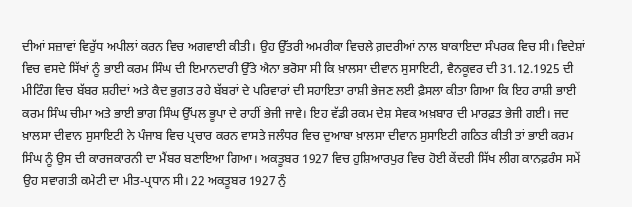ਦੀਆਂ ਸਜ਼ਾਵਾਂ ਵਿਰੁੱਧ ਅਪੀਲਾਂ ਕਰਨ ਵਿਚ ਅਗਵਾਈ ਕੀਤੀ। ਉਹ ਉੱਤਰੀ ਅਮਰੀਕਾ ਵਿਚਲੇ ਗ਼ਦਰੀਆਂ ਨਾਲ ਬਾਕਾਇਦਾ ਸੰਪਰਕ ਵਿਚ ਸੀ। ਵਿਦੇਸ਼ਾਂ ਵਿਚ ਵਸਦੇ ਸਿੱਖਾਂ ਨੂੰ ਭਾਈ ਕਰਮ ਸਿੰਘ ਦੀ ਇਮਾਨਦਾਰੀ ਉੱਤੇ ਐਨਾ ਭਰੋਸਾ ਸੀ ਕਿ ਖ਼ਾਲਸਾ ਦੀਵਾਨ ਸੁਸਾਇਟੀ, ਵੈਨਕੂਵਰ ਦੀ 31.12.1925 ਦੀ ਮੀਟਿੰਗ ਵਿਚ ਬੱਬਰ ਸ਼ਹੀਦਾਂ ਅਤੇ ਕੈਦ ਭੁਗਤ ਰਹੇ ਬੱਬਰਾਂ ਦੇ ਪਰਿਵਾਰਾਂ ਦੀ ਸਹਾਇਤਾ ਰਾਸ਼ੀ ਭੇਜਣ ਲਈ ਫ਼ੈਸਲਾ ਕੀਤਾ ਗਿਆ ਕਿ ਇਹ ਰਾਸ਼ੀ ਭਾਈ ਕਰਮ ਸਿੰਘ ਚੀਮਾ ਅਤੇ ਭਾਈ ਭਾਗ ਸਿੰਘ ਉੱਪਲ ਭੂਪਾ ਦੇ ਰਾਹੀਂ ਭੇਜੀ ਜਾਵੇ। ਇਹ ਵੱਡੀ ਰਕਮ ਦੇਸ਼ ਸੇਵਕ ਅਖ਼ਬਾਰ ਦੀ ਮਾਰਫ਼ਤ ਭੇਜੀ ਗਈ। ਜਦ ਖ਼ਾਲਸਾ ਦੀਵਾਨ ਸੁਸਾਇਟੀ ਨੇ ਪੰਜਾਬ ਵਿਚ ਪ੍ਰਚਾਰ ਕਰਨ ਵਾਸਤੇ ਜਲੰਧਰ ਵਿਚ ਦੁਆਬਾ ਖ਼ਾਲਸਾ ਦੀਵਾਨ ਸੁਸਾਇਟੀ ਗਠਿਤ ਕੀਤੀ ਤਾਂ ਭਾਈ ਕਰਮ ਸਿੰਘ ਨੂੰ ਉਸ ਦੀ ਕਾਰਜਕਾਰਨੀ ਦਾ ਮੈਂਬਰ ਬਣਾਇਆ ਗਿਆ। ਅਕਤੂਬਰ 1927 ਵਿਚ ਹੁਸ਼ਿਆਰਪੁਰ ਵਿਚ ਹੋਈ ਕੇਂਦਰੀ ਸਿੱਖ ਲੀਗ ਕਾਨਫ਼ਰੰਸ ਸਮੇਂ ਉਹ ਸਵਾਗਤੀ ਕਮੇਟੀ ਦਾ ਮੀਤ-ਪ੍ਰਧਾਨ ਸੀ। 22 ਅਕਤੂਬਰ 1927 ਨੁੰ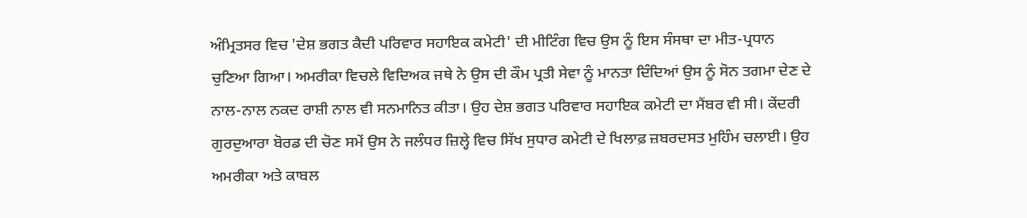ਅੰਮ੍ਰਿਤਸਰ ਵਿਚ 'ਦੇਸ਼ ਭਗਤ ਕੈਦੀ ਪਰਿਵਾਰ ਸਹਾਇਕ ਕਮੇਟੀ' ਦੀ ਮੀਟਿੰਗ ਵਿਚ ਉਸ ਨੂੰ ਇਸ ਸੰਸਥਾ ਦਾ ਮੀਤ-ਪ੍ਰਧਾਨ ਚੁਣਿਆ ਗਿਆ। ਅਮਰੀਕਾ ਵਿਚਲੇ ਵਿਦਿਅਕ ਜਥੇ ਨੇ ਉਸ ਦੀ ਕੌਮ ਪ੍ਰਤੀ ਸੇਵਾ ਨੂੰ ਮਾਨਤਾ ਦਿੰਦਿਆਂ ਉਸ ਨੂੰ ਸੋਨ ਤਗਮਾ ਦੇਣ ਦੇ ਨਾਲ-ਨਾਲ ਨਕਦ ਰਾਸ਼ੀ ਨਾਲ ਵੀ ਸਨਮਾਨਿਤ ਕੀਤਾ। ਉਹ ਦੇਸ਼ ਭਗਤ ਪਰਿਵਾਰ ਸਹਾਇਕ ਕਮੇਟੀ ਦਾ ਮੈਂਬਰ ਵੀ ਸੀ। ਕੇਂਦਰੀ ਗੁਰਦੁਆਰਾ ਬੋਰਡ ਦੀ ਚੋਣ ਸਮੇਂ ਉਸ ਨੇ ਜਲੰਧਰ ਜ਼ਿਲ੍ਹੇ ਵਿਚ ਸਿੱਖ ਸੁਧਾਰ ਕਮੇਟੀ ਦੇ ਖਿਲਾਫ਼ ਜ਼ਬਰਦਸਤ ਮੁਹਿੰਮ ਚਲਾਈ। ਉਹ ਅਮਰੀਕਾ ਅਤੇ ਕਾਬਲ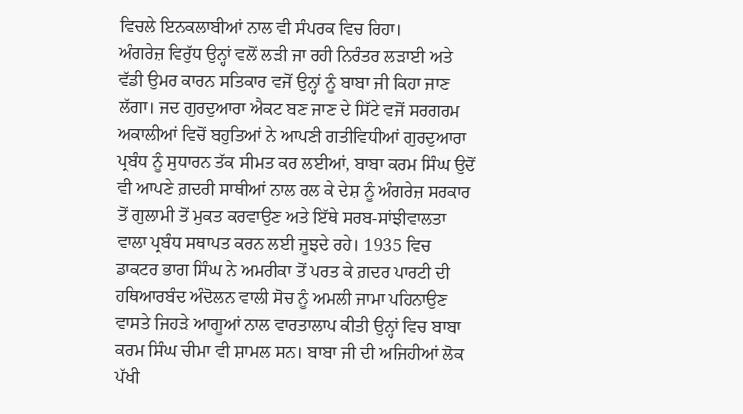ਵਿਚਲੇ ਇਨਕਲਾਬੀਆਂ ਨਾਲ ਵੀ ਸੰਪਰਕ ਵਿਚ ਰਿਹਾ।
ਅੰਗਰੇਜ਼ ਵਿਰੁੱਧ ਉਨ੍ਹਾਂ ਵਲੋਂ ਲੜੀ ਜਾ ਰਹੀ ਨਿਰੰਤਰ ਲੜਾਈ ਅਤੇ ਵੱਡੀ ਉਮਰ ਕਾਰਨ ਸਤਿਕਾਰ ਵਜੋਂ ਉਨ੍ਹਾਂ ਨੂੰ ਬਾਬਾ ਜੀ ਕਿਹਾ ਜਾਣ ਲੱਗਾ। ਜਦ ਗੁਰਦੁਆਰਾ ਐਕਟ ਬਣ ਜਾਣ ਦੇ ਸਿੱਟੇ ਵਜੋਂ ਸਰਗਰਮ ਅਕਾਲੀਆਂ ਵਿਚੋਂ ਬਹੁਤਿਆਂ ਨੇ ਆਪਣੀ ਗਤੀਵਿਧੀਆਂ ਗੁਰਦੁਆਰਾ ਪ੍ਰਬੰਧ ਨੂੰ ਸੁਧਾਰਨ ਤੱਕ ਸੀਮਤ ਕਰ ਲਈਆਂ, ਬਾਬਾ ਕਰਮ ਸਿੰਘ ਉਦੋਂ ਵੀ ਆਪਣੇ ਗ਼ਦਰੀ ਸਾਥੀਆਂ ਨਾਲ ਰਲ ਕੇ ਦੇਸ਼ ਨੂੰ ਅੰਗਰੇਜ਼ ਸਰਕਾਰ ਤੋਂ ਗੁਲਾਮੀ ਤੋਂ ਮੁਕਤ ਕਰਵਾਉਣ ਅਤੇ ਇੱਥੇ ਸਰਬ-ਸਾਂਝੀਵਾਲਤਾ ਵਾਲਾ ਪ੍ਰਬੰਧ ਸਥਾਪਤ ਕਰਨ ਲਈ ਜੂਝਦੇ ਰਹੇ। 1935 ਵਿਚ ਡਾਕਟਰ ਭਾਗ ਸਿੰਘ ਨੇ ਅਮਰੀਕਾ ਤੋਂ ਪਰਤ ਕੇ ਗ਼ਦਰ ਪਾਰਟੀ ਦੀ ਹਥਿਆਰਬੰਦ ਅੰਦੋਲਨ ਵਾਲੀ ਸੋਚ ਨੂੰ ਅਮਲੀ ਜਾਮਾ ਪਹਿਨਾਉਣ ਵਾਸਤੇ ਜਿਹੜੇ ਆਗੂਆਂ ਨਾਲ ਵਾਰਤਾਲਾਪ ਕੀਤੀ ਉਨ੍ਹਾਂ ਵਿਚ ਬਾਬਾ ਕਰਮ ਸਿੰਘ ਚੀਮਾ ਵੀ ਸ਼ਾਮਲ ਸਨ। ਬਾਬਾ ਜੀ ਦੀ ਅਜਿਹੀਆਂ ਲੋਕ ਪੱਖੀ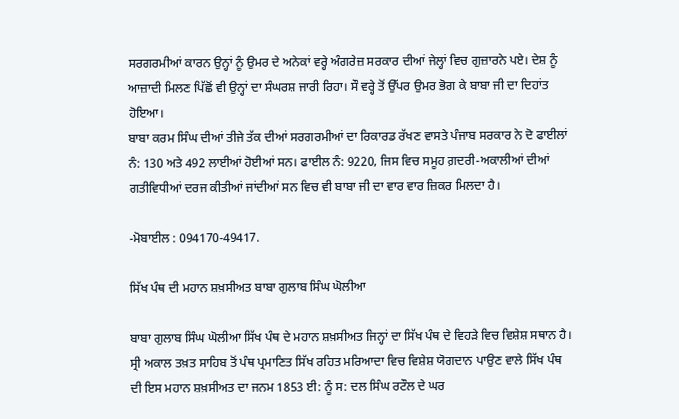ਸਰਗਰਮੀਆਂ ਕਾਰਨ ਉਨ੍ਹਾਂ ਨੂੰ ਉਮਰ ਦੇ ਅਨੇਕਾਂ ਵਰ੍ਹੇ ਅੰਗਰੇਜ਼ ਸਰਕਾਰ ਦੀਆਂ ਜੇਲ੍ਹਾਂ ਵਿਚ ਗੁਜ਼ਾਰਨੇ ਪਏ। ਦੇਸ਼ ਨੂੰ ਆਜ਼ਾਦੀ ਮਿਲਣ ਪਿੱਛੋਂ ਵੀ ਉਨ੍ਹਾਂ ਦਾ ਸੰਘਰਸ਼ ਜਾਰੀ ਰਿਹਾ। ਸੌ ਵਰ੍ਹੇ ਤੋਂ ਉੱਪਰ ਉਮਰ ਭੋਗ ਕੇ ਬਾਬਾ ਜੀ ਦਾ ਦਿਹਾਂਤ ਹੋਇਆ।
ਬਾਬਾ ਕਰਮ ਸਿੰਘ ਦੀਆਂ ਤੀਜੇ ਤੱਕ ਦੀਆਂ ਸਰਗਰਮੀਆਂ ਦਾ ਰਿਕਾਰਡ ਰੱਖਣ ਵਾਸਤੇ ਪੰਜਾਬ ਸਰਕਾਰ ਨੇ ਦੋ ਫਾਈਲਾਂ ਨੰ: 130 ਅਤੇ 492 ਲਾਈਆਂ ਹੋਈਆਂ ਸਨ। ਫਾਈਲ ਨੰ: 9220, ਜਿਸ ਵਿਚ ਸਮੂਹ ਗ਼ਦਰੀ-ਅਕਾਲੀਆਂ ਦੀਆਂ ਗਤੀਵਿਧੀਆਂ ਦਰਜ ਕੀਤੀਆਂ ਜਾਂਦੀਆਂ ਸਨ ਵਿਚ ਵੀ ਬਾਬਾ ਜੀ ਦਾ ਵਾਰ ਵਾਰ ਜ਼ਿਕਰ ਮਿਲਦਾ ਹੈ।

-ਮੋਬਾਈਲ : 094170-49417.

ਸਿੱਖ ਪੰਥ ਦੀ ਮਹਾਨ ਸ਼ਖ਼ਸੀਅਤ ਬਾਬਾ ਗੁਲਾਬ ਸਿੰਘ ਘੋਲੀਆ

ਬਾਬਾ ਗੁਲਾਬ ਸਿੰਘ ਘੋਲੀਆ ਸਿੱਖ ਪੰਥ ਦੇ ਮਹਾਨ ਸ਼ਖ਼ਸੀਅਤ ਜਿਨ੍ਹਾਂ ਦਾ ਸਿੱਖ ਪੰਥ ਦੇ ਵਿਹੜੇ ਵਿਚ ਵਿਸ਼ੇਸ਼ ਸਥਾਨ ਹੈ। ਸ੍ਰੀ ਅਕਾਲ ਤਖ਼ਤ ਸਾਹਿਬ ਤੋਂ ਪੰਥ ਪ੍ਰਮਾਣਿਤ ਸਿੱਖ ਰਹਿਤ ਮਰਿਆਦਾ ਵਿਚ ਵਿਸ਼ੇਸ਼ ਯੋਗਦਾਨ ਪਾਉਣ ਵਾਲੇ ਸਿੱਖ ਪੰਥ ਦੀ ਇਸ ਮਹਾਨ ਸ਼ਖ਼ਸੀਅਤ ਦਾ ਜਨਮ 1853 ਈ: ਨੂੰ ਸ: ਦਲ ਸਿੰਘ ਰਟੌਲ ਦੇ ਘਰ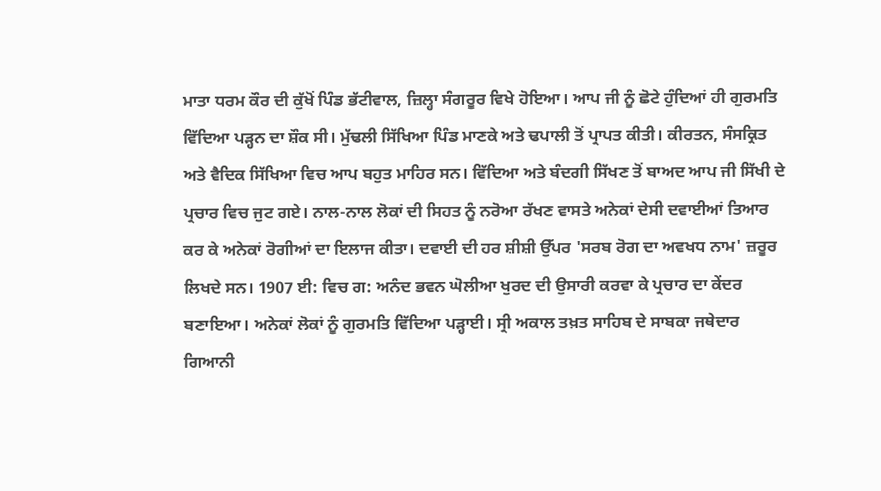ਮਾਤਾ ਧਰਮ ਕੌਰ ਦੀ ਕੁੱਖੋਂ ਪਿੰਡ ਭੱਟੀਵਾਲ, ਜ਼ਿਲ੍ਹਾ ਸੰਗਰੂਰ ਵਿਖੇ ਹੋਇਆ। ਆਪ ਜੀ ਨੂੰ ਛੋਟੇ ਹੁੰਦਿਆਂ ਹੀ ਗੁਰਮਤਿ ਵਿੱਦਿਆ ਪੜ੍ਹਨ ਦਾ ਸ਼ੌਕ ਸੀ। ਮੁੱਢਲੀ ਸਿੱਖਿਆ ਪਿੰਡ ਮਾਣਕੇ ਅਤੇ ਢਪਾਲੀ ਤੋਂ ਪ੍ਰਾਪਤ ਕੀਤੀ। ਕੀਰਤਨ, ਸੰਸਕ੍ਰਿਤ ਅਤੇ ਵੈਦਿਕ ਸਿੱਖਿਆ ਵਿਚ ਆਪ ਬਹੁਤ ਮਾਹਿਰ ਸਨ। ਵਿੱਦਿਆ ਅਤੇ ਬੰਦਗੀ ਸਿੱਖਣ ਤੋਂ ਬਾਅਦ ਆਪ ਜੀ ਸਿੱਖੀ ਦੇ ਪ੍ਰਚਾਰ ਵਿਚ ਜੁਟ ਗਏ। ਨਾਲ-ਨਾਲ ਲੋਕਾਂ ਦੀ ਸਿਹਤ ਨੂੰ ਨਰੋਆ ਰੱਖਣ ਵਾਸਤੇ ਅਨੇਕਾਂ ਦੇਸੀ ਦਵਾਈਆਂ ਤਿਆਰ ਕਰ ਕੇ ਅਨੇਕਾਂ ਰੋਗੀਆਂ ਦਾ ਇਲਾਜ ਕੀਤਾ। ਦਵਾਈ ਦੀ ਹਰ ਸ਼ੀਸ਼ੀ ਉੱਪਰ 'ਸਰਬ ਰੋਗ ਦਾ ਅਵਖਧ ਨਾਮ' ਜ਼ਰੂਰ ਲਿਖਦੇ ਸਨ। 1907 ਈ: ਵਿਚ ਗ: ਅਨੰਦ ਭਵਨ ਘੋਲੀਆ ਖੁਰਦ ਦੀ ਉਸਾਰੀ ਕਰਵਾ ਕੇ ਪ੍ਰਚਾਰ ਦਾ ਕੇਂਦਰ ਬਣਾਇਆ। ਅਨੇਕਾਂ ਲੋਕਾਂ ਨੂੰ ਗੁਰਮਤਿ ਵਿੱਦਿਆ ਪੜ੍ਹਾਈ। ਸ੍ਰੀ ਅਕਾਲ ਤਖ਼ਤ ਸਾਹਿਬ ਦੇ ਸਾਬਕਾ ਜਥੇਦਾਰ ਗਿਆਨੀ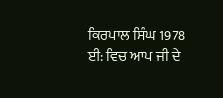ਕਿਰਪਾਲ ਸਿੰਘ 1978 ਈ: ਵਿਚ ਆਪ ਜੀ ਦੇ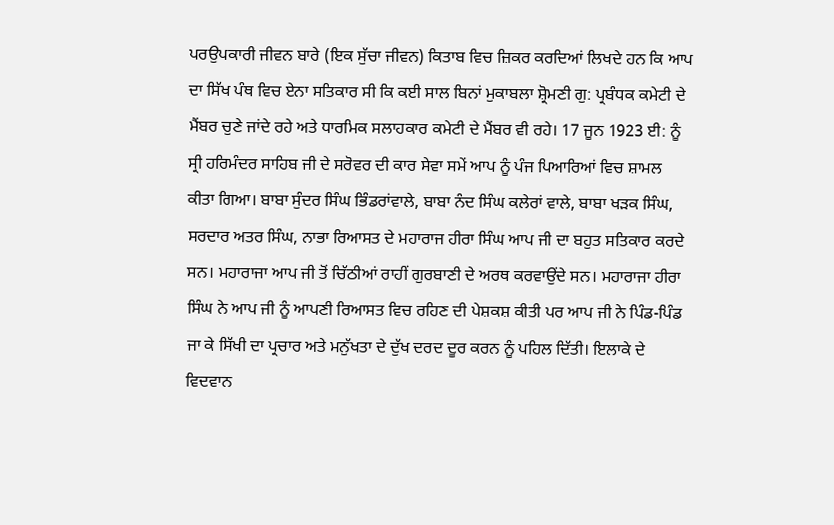ਪਰਉਪਕਾਰੀ ਜੀਵਨ ਬਾਰੇ (ਇਕ ਸੁੱਚਾ ਜੀਵਨ) ਕਿਤਾਬ ਵਿਚ ਜ਼ਿਕਰ ਕਰਦਿਆਂ ਲਿਖਦੇ ਹਨ ਕਿ ਆਪ ਦਾ ਸਿੱਖ ਪੰਥ ਵਿਚ ਏਨਾ ਸਤਿਕਾਰ ਸੀ ਕਿ ਕਈ ਸਾਲ ਬਿਨਾਂ ਮੁਕਾਬਲਾ ਸ਼੍ਰੋਮਣੀ ਗੁ: ਪ੍ਰਬੰਧਕ ਕਮੇਟੀ ਦੇ ਮੈਂਬਰ ਚੁਣੇ ਜਾਂਦੇ ਰਹੇ ਅਤੇ ਧਾਰਮਿਕ ਸਲਾਹਕਾਰ ਕਮੇਟੀ ਦੇ ਮੈਂਬਰ ਵੀ ਰਹੇ। 17 ਜੂਨ 1923 ਈ: ਨੂੰ ਸ੍ਰੀ ਹਰਿਮੰਦਰ ਸਾਹਿਬ ਜੀ ਦੇ ਸਰੋਵਰ ਦੀ ਕਾਰ ਸੇਵਾ ਸਮੇਂ ਆਪ ਨੂੰ ਪੰਜ ਪਿਆਰਿਆਂ ਵਿਚ ਸ਼ਾਮਲ ਕੀਤਾ ਗਿਆ। ਬਾਬਾ ਸੁੰਦਰ ਸਿੰਘ ਭਿੰਡਰਾਂਵਾਲੇ, ਬਾਬਾ ਨੰਦ ਸਿੰਘ ਕਲੇਰਾਂ ਵਾਲੇ, ਬਾਬਾ ਖੜਕ ਸਿੰਘ, ਸਰਦਾਰ ਅਤਰ ਸਿੰਘ, ਨਾਭਾ ਰਿਆਸਤ ਦੇ ਮਹਾਰਾਜ ਹੀਰਾ ਸਿੰਘ ਆਪ ਜੀ ਦਾ ਬਹੁਤ ਸਤਿਕਾਰ ਕਰਦੇ ਸਨ। ਮਹਾਰਾਜਾ ਆਪ ਜੀ ਤੋਂ ਚਿੱਠੀਆਂ ਰਾਹੀਂ ਗੁਰਬਾਣੀ ਦੇ ਅਰਥ ਕਰਵਾਉਂਦੇ ਸਨ। ਮਹਾਰਾਜਾ ਹੀਰਾ ਸਿੰਘ ਨੇ ਆਪ ਜੀ ਨੂੰ ਆਪਣੀ ਰਿਆਸਤ ਵਿਚ ਰਹਿਣ ਦੀ ਪੇਸ਼ਕਸ਼ ਕੀਤੀ ਪਰ ਆਪ ਜੀ ਨੇ ਪਿੰਡ-ਪਿੰਡ ਜਾ ਕੇ ਸਿੱਖੀ ਦਾ ਪ੍ਰਚਾਰ ਅਤੇ ਮਨੁੱਖਤਾ ਦੇ ਦੁੱਖ ਦਰਦ ਦੂਰ ਕਰਨ ਨੂੰ ਪਹਿਲ ਦਿੱਤੀ। ਇਲਾਕੇ ਦੇ ਵਿਦਵਾਨ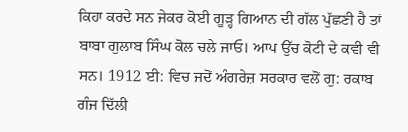ਕਿਹਾ ਕਰਦੇ ਸਨ ਜੇਕਰ ਕੋਈ ਗੂੜ੍ਹ ਗਿਆਨ ਦੀ ਗੱਲ ਪੁੱਛਣੀ ਹੈ ਤਾਂ ਬਾਬਾ ਗੁਲਾਬ ਸਿੰਘ ਕੋਲ ਚਲੇ ਜਾਓ। ਆਪ ਉੱਚ ਕੋਟੀ ਦੇ ਕਵੀ ਵੀ ਸਨ। 1912 ਈ: ਵਿਚ ਜਦੋਂ ਅੰਗਰੇਜ਼ ਸਰਕਾਰ ਵਲੋਂ ਗੁ: ਰਕਾਬ ਗੰਜ ਦਿੱਲੀ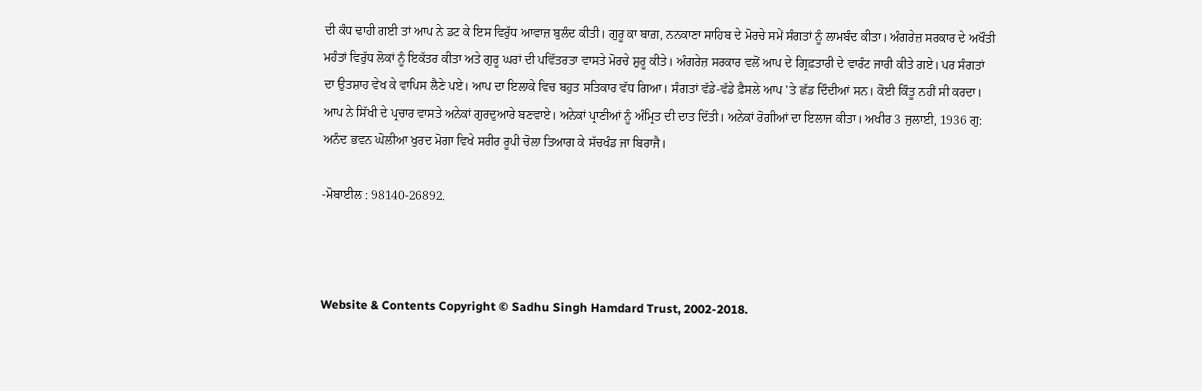ਦੀ ਕੰਧ ਢਾਹੀ ਗਈ ਤਾਂ ਆਪ ਨੇ ਡਟ ਕੇ ਇਸ ਵਿਰੁੱਧ ਆਵਾਜ਼ ਬੁਲੰਦ ਕੀਤੀ। ਗੁਰੂ ਕਾ ਬਾਗ਼, ਨਨਕਾਣਾ ਸਾਹਿਬ ਦੇ ਮੋਰਚੇ ਸਮੇਂ ਸੰਗਤਾਂ ਨੂੰ ਲਾਮਬੰਦ ਕੀਤਾ। ਅੰਗਰੇਜ਼ ਸਰਕਾਰ ਦੇ ਅਖੌਤੀ ਮਹੰਤਾਂ ਵਿਰੁੱਧ ਲੋਕਾਂ ਨੂੰ ਇਕੱਤਰ ਕੀਤਾ ਅਤੇ ਗੁਰੂ ਘਰਾਂ ਦੀ ਪਵਿੱਤਰਤਾ ਵਾਸਤੇ ਮੋਰਚੇ ਸ਼ੁਰੂ ਕੀਤੇ। ਅੰਗਰੇਜ਼ ਸਰਕਾਰ ਵਲੋਂ ਆਪ ਦੇ ਗ੍ਰਿਫ਼ਤਾਰੀ ਦੇ ਵਾਰੰਟ ਜਾਰੀ ਕੀਤੇ ਗਏ। ਪਰ ਸੰਗਤਾਂ ਦਾ ਉਤਸ਼ਾਹ ਵੇਖ ਕੇ ਵਾਪਿਸ ਲੈਣੇ ਪਏ। ਆਪ ਦਾ ਇਲਾਕੇ ਵਿਚ ਬਹੁਤ ਸਤਿਕਾਰ ਵੱਧ ਗਿਆ। ਸੰਗਤਾਂ ਵੱਡੇ-ਵੱਡੇ ਫ਼ੈਸਲੇ ਆਪ 'ਤੇ ਛੱਡ ਦਿੰਦੀਆਂ ਸਨ। ਕੋਈ ਕਿੰਤੂ ਨਹੀਂ ਸੀ ਕਰਦਾ। ਆਪ ਨੇ ਸਿੱਖੀ ਦੇ ਪ੍ਰਚਾਰ ਵਾਸਤੇ ਅਨੇਕਾਂ ਗੁਰਦੁਆਰੇ ਬਣਵਾਏ। ਅਨੇਕਾਂ ਪ੍ਰਾਣੀਆਂ ਨੂੰ ਅੰਮ੍ਰਿਤ ਦੀ ਦਾਤ ਦਿੱਤੀ। ਅਨੇਕਾਂ ਰੋਗੀਆਂ ਦਾ ਇਲਾਜ ਕੀਤਾ। ਅਖੀਰ 3 ਜੁਲਾਈ, 1936 ਗੁ: ਅਨੰਦ ਭਵਨ ਘੋਲੀਆ ਖੁਰਦ ਮੋਗਾ ਵਿਖੇ ਸਰੀਰ ਰੂਪੀ ਚੋਲਾ ਤਿਆਗ ਕੇ ਸੱਚਖੰਡ ਜਾ ਬਿਰਾਜੈ।

-ਮੋਬਾਈਲ : 98140-26892.



Website & Contents Copyright © Sadhu Singh Hamdard Trust, 2002-2018.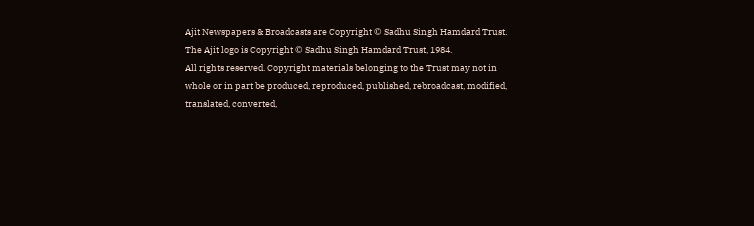Ajit Newspapers & Broadcasts are Copyright © Sadhu Singh Hamdard Trust.
The Ajit logo is Copyright © Sadhu Singh Hamdard Trust, 1984.
All rights reserved. Copyright materials belonging to the Trust may not in whole or in part be produced, reproduced, published, rebroadcast, modified, translated, converted,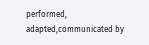performed, adapted,communicated by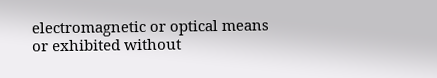electromagnetic or optical means or exhibited without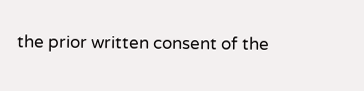the prior written consent of the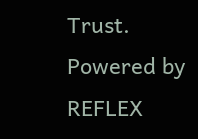Trust. Powered by REFLEX